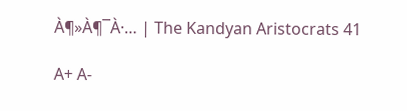À¶»À¶¯À·… | The Kandyan Aristocrats 41

A+ A-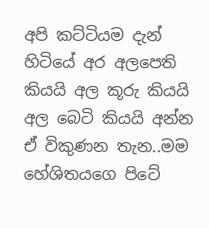අපි කට්ටියම දැන් හිටියේ අර අලපෙති කියයි අල කූරු කියයි අල බෙටි කියයි අන්න ඒ විකුණන තැන..මම හේශිතයගෙ පිටේ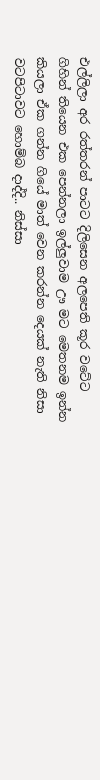එල්ලිලා අර රත්තරන් පාටට දිලිසෙන අලපෙති කූර වටේට ගිහින් තියෙන එක පෙන්නලා ඉල්ලුවාම ඌ මට මෙතනම ඉන්න කියලා ඒක ගන්න ගියේ මාත් වෙන කරන්න දෙයක් නැති නිසා වටපිටාවට හොම්බ දාද්දි.. නිස්සා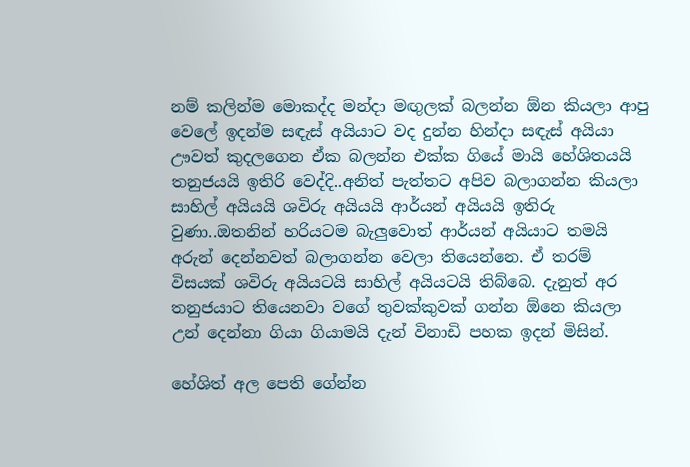නම් කලින්ම මොකද්ද මන්දා මඟුලක් බලන්න ඕන කියලා ආපු වෙලේ ඉදන්ම සඳැස් අයියාට වද දුන්න හින්දා සඳැස් අයියා ඌවත් කුදලගෙන ඒක බලන්න එක්ක ගියේ මායි හේශිතයයි තනුජයයි ඉතිරි වෙද්දි..අනිත් පැත්තට අපිව බලාගන්න කියලා සාහිල් අයියයි ශවිරු අයියයි ආර්යන් අයියයි ඉතිරු වුණා..ඔතනින් හරියටම බැලුවොත් ආර්යන් අයියාට තමයි අරුන් දෙන්නවත් බලාගන්න වෙලා තියෙන්නෙ. ඒ තරම් විසයක් ශවිරු අයියටයි සාහිල් අයියටයි තිබ්බෙ. දැනුත් අර තනුජයාට තියෙනවා වගේ තුවක්කුවක් ගන්න ඕනෙ කියලා උන් දෙන්නා ගියා ගියාමයි දැන් විනාඩි පහක ඉදන් මිසින්.

හේශිත් අල පෙති ගේන්න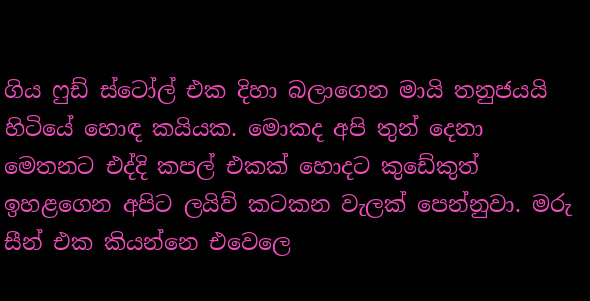ගිය ෆුඩ් ස්ටෝල් එක දිහා බලාගෙන මායි තනුජයයි හිටියේ හොඳ කයියක. මොකද අපි තුන් දෙනා මෙතනට එද්දි කපල් එකක් හොදට කුඩේකුත් ඉහළගෙන අපිට ලයිව් කටකන වැලක් පෙන්නුවා. මරු සීන් එක කියන්නෙ එවෙලෙ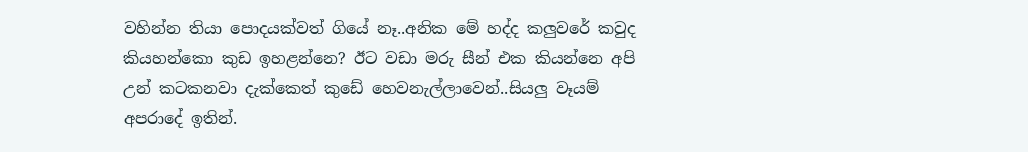වහින්න තියා පොදයක්වත් ගියේ නෑ..අනික මේ හද්ද කලුවරේ කවුද කියහන්කො කුඩ ඉහළන්නෙ? ඊට වඩා මරු සීන් එක කියන්නෙ අපි උන් කටකනවා දැක්කෙත් කුඩේ හෙවනැල්ලාවෙන්..සියලු වෑයම් අපරාදේ ඉතින්.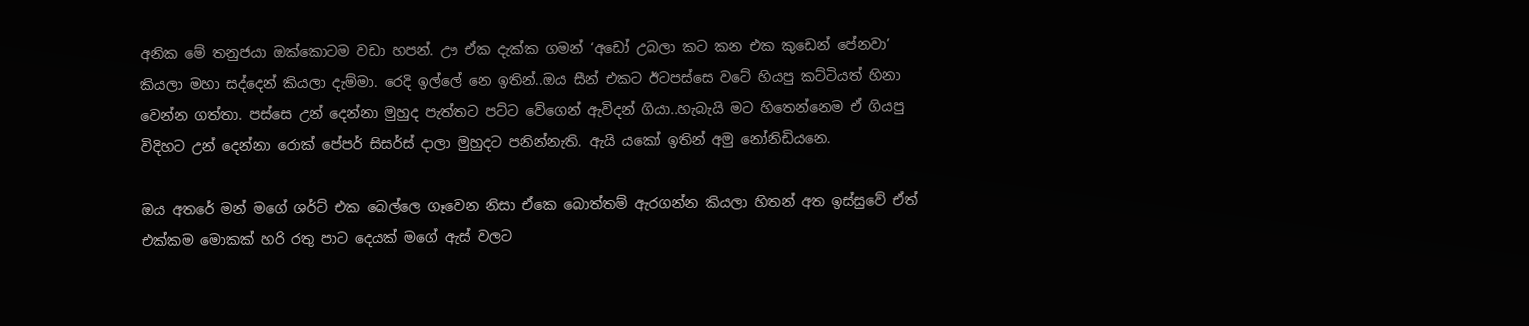අනික මේ තනුජයා ඔක්කොටම වඩා හපන්. ඌ ඒක දැක්ක ගමන් ‘අඩෝ උබලා කට කන එක කුඩෙන් පේනවා’ කියලා මහා සද්දෙන් කියලා දැම්මා. රෙදි ඉල්ලේ නෙ ඉතින්..ඔය සීන් එකට ඊටපස්සෙ වටේ හියපු කට්ටියත් හිනා වෙන්න ගත්තා. පස්සෙ උන් දෙන්නා මුහුද පැත්තට පට්ට වේගෙන් ඇවිදන් ගියා..හැබැයි මට හිතෙන්නෙම ඒ ගියපු විදිහට උන් දෙන්නා රොක් පේපර් සිසර්ස් දාලා මුහුදට පනින්නැති. ඇයි යකෝ ඉතින් අමු නෝනිඩියනෙ.

ඔය අතරේ මන් මගේ ශර්ට් එක බෙල්ලෙ ගෑවෙන නිසා ඒකෙ බොත්තම් ඇරගන්න කියලා හිතන් අත ඉස්සුවේ ඒත් එක්කම මොකක් හරි රතු පාට දෙයක් මගේ ඇස් වලට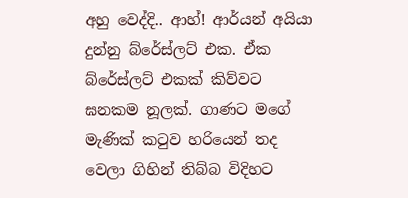අහු වෙද්දි.. ආහ්! ආර්යන් අයියා දුන්නු බ්රේස්ලට් එක. ඒක බ්රේස්ලට් එකක් කිව්වට ඝනකම නූලක්. ගාණට මගේ මැණික් කටුව හරියෙන් තද වෙලා ගිහින් තිබ්බ විදිහට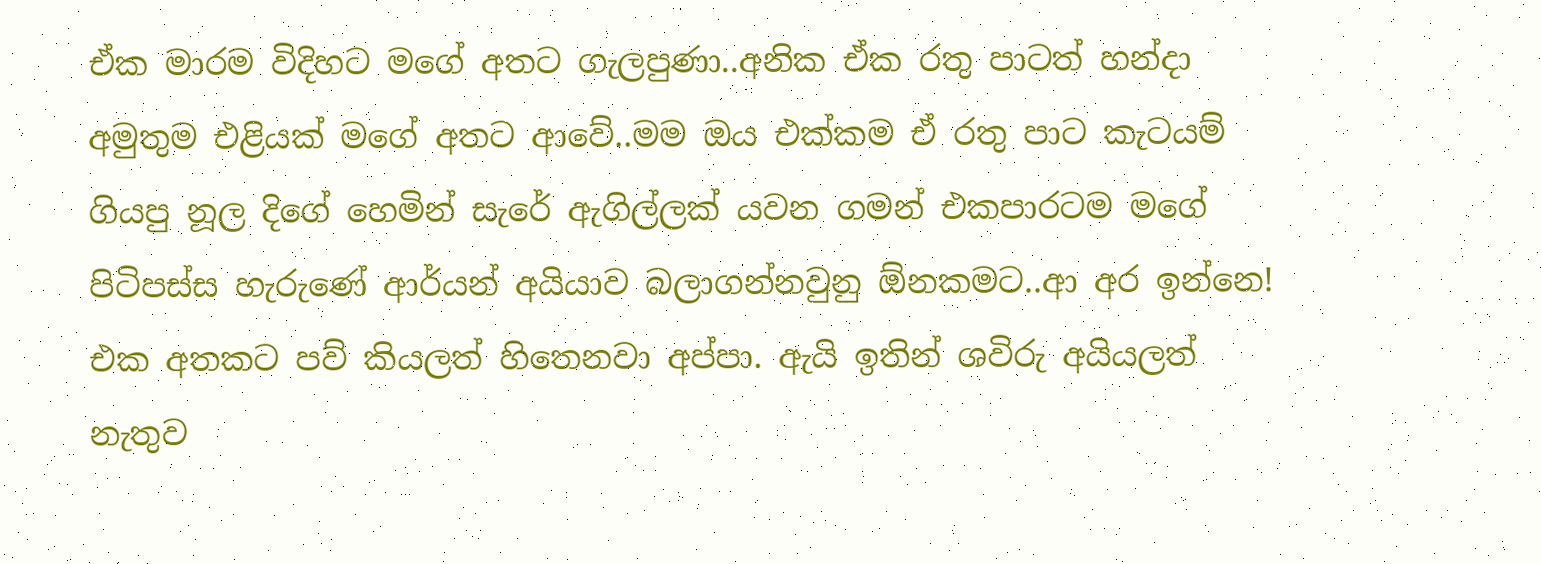ඒක මාරම විදිහට මගේ අතට ගැලපුණා..අනික ඒක රතු පාටත් හන්දා අමුතුම එළියක් මගේ අතට ආවේ..මම ඔය එක්කම ඒ රතු පාට කැටයම් ගියපු නූල දිගේ හෙමින් සැරේ ඇගිල්ලක් යවන ගමන් එකපාරටම මගේ පිටිපස්ස හැරුණේ ආර්යන් අයියාව බලාගන්නවුනු ඕනකමට..ආ අර ඉන්නෙ! එක අතකට පව් කියලත් හිතෙනවා අප්පා. ඇයි ඉතින් ශවිරු අයියලත් නැතුව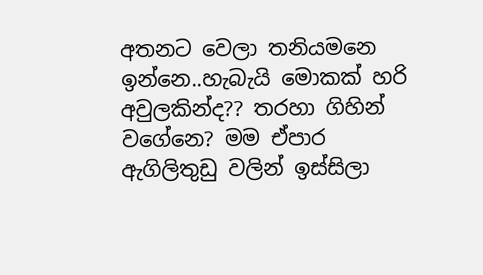අතනට වෙලා තනියමනෙ ඉන්නෙ..හැබැයි මොකක් හරි අවුලකින්ද?? තරහා ගිහින් වගේනෙ? මම ඒපාර ඇගිලිතුඩු වලින් ඉස්සිලා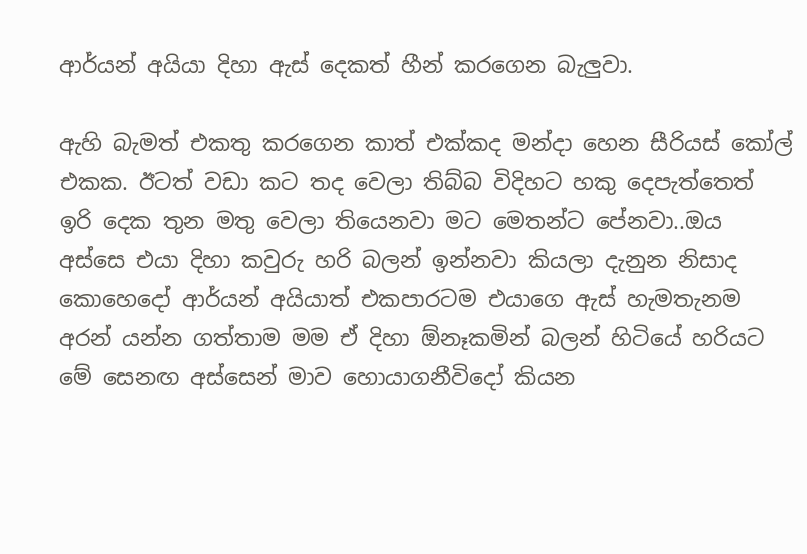ආර්යන් අයියා දිහා ඇස් දෙකත් හීන් කරගෙන බැලුවා.

ඇහි බැමත් එකතු කරගෙන කාත් එක්කද මන්දා හෙන සීරියස් කෝල් එකක. ඊටත් වඩා කට තද වෙලා තිබ්බ විදිහට හකු දෙපැත්තෙත් ඉරි දෙක තුන මතු වෙලා තියෙනවා මට මෙතන්ට පේනවා..ඔය අස්සෙ එයා දිහා කවුරු හරි බලන් ඉන්නවා කියලා දැනුන නිසාද කොහෙදෝ ආර්යන් අයියාත් එකපාරටම එයාගෙ ඇස් හැමතැනම අරන් යන්න ගත්තාම මම ඒ දිහා ඕනෑකමින් බලන් හිටියේ හරියට මේ සෙනඟ අස්සෙන් මාව හොයාගනීවිදෝ කියන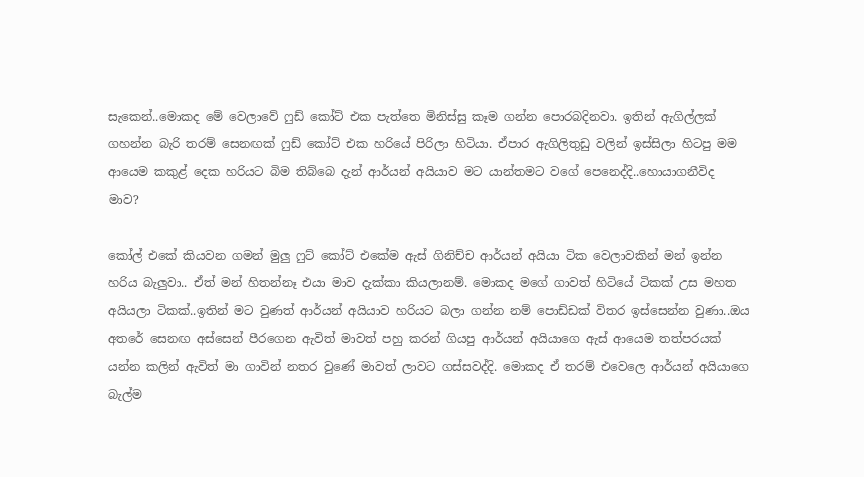සැකෙන්..මොකද මේ වෙලාවේ ෆුඩ් කෝට් එක පැත්තෙ මිනිස්සු කෑම ගන්න පොරබදිනවා. ඉතින් ඇගිල්ලක් ගහන්න බැරි තරම් සෙනඟක් ෆුඩ් කෝට් එක හරියේ පිරිලා හිටියා. ඒපාර ඇගිලිතුඩු වලින් ඉස්සිලා හිටපු මම ආයෙම කකුළ් දෙක හරියට බිම තිබ්බෙ දැන් ආර්යන් අයියාව මට යාන්තමට වගේ පෙනෙද්දි..හොයාගනීවිද මාව?

කෝල් එකේ කියවන ගමන් මුලු ෆුට් කෝට් එකේම ඇස් ගිනිච්ච ආර්යන් අයියා ටික වෙලාවකින් මන් ඉන්න හරිය බැලුවා.. ඒත් මන් හිතන්නෑ එයා මාව දැක්කා කියලානම්. මොකද මගේ ගාවත් හිටියේ ටිකක් උස මහත අයියලා ටිකක්..ඉතින් මට වුණත් ආර්යන් අයියාව හරියට බලා ගන්න නම් පොඩ්ඩක් විතර ඉස්සෙන්න වුණා..ඔය අතරේ සෙනඟ අස්සෙන් පීරගෙන ඇවිත් මාවත් පහු කරන් ගියපු ආර්යන් අයියාගෙ ඇස් ආයෙම තත්පරයක් යන්න කලින් ඇවිත් මා ගාවින් නතර වුණේ මාවත් ලාවට ගස්සවද්දි. මොකද ඒ තරම් එවෙලෙ ආර්යන් අයියාගෙ බැල්ම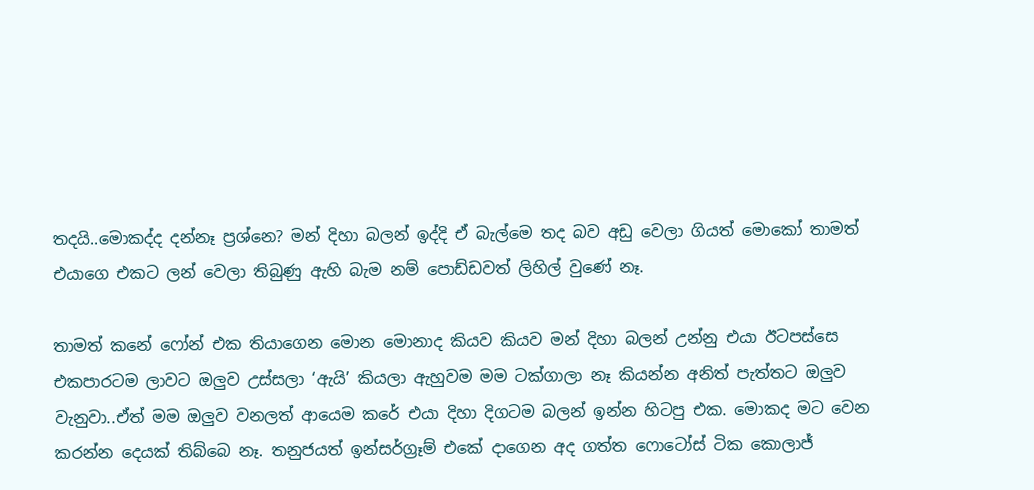තදයි..මොකද්ද දන්නෑ ප්‍රශ්නෙ? මන් දිහා බලන් ඉද්දි ඒ බැල්මෙ තද බව අඩු වෙලා ගියත් මොකෝ තාමත් එයාගෙ එකට ලන් වෙලා තිබුණු ඇහි බැම නම් පොඩ්ඩවත් ලිහිල් වුණේ නෑ.

තාමත් කනේ ෆෝන් එක තියාගෙන මොන මොනාද කියව කියව මන් දිහා බලන් උන්නු එයා ඊටපස්සෙ එකපාරටම ලාවට ඔලුව උස්සලා ‘ඇයි’ කියලා ඇහුවම මම ටක්ගාලා නෑ කියන්න අනිත් පැත්තට ඔලුව වැනුවා..ඒත් මම ඔලුව වනලත් ආයෙම කරේ එයා දිහා දිගටම බලන් ඉන්න හිටපු එක. මොකද මට වෙන කරන්න දෙයක් තිබ්බෙ නෑ. තනුජයත් ඉන්සර්ග්‍රෑම් එකේ දාගෙන අද ගත්ත ෆොටෝස් ටික කොලාජ්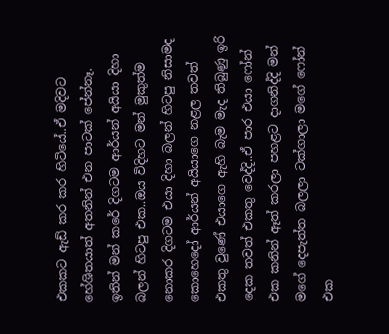එකකට ඇඩ් කර කර හිටියේ..ඒ මදිවට හේශිතයාත් අතනින් එන පාටක් පේන්නෑ. ඉතින් මන් කරේ දිගටම ආර්යන් අයියා දිහා බලන් හිටපු එක..ඔය විදිහට මන් මුකුත්ම නොකර දිගටම එයා දිහා බලන් හිටපු නිසාමද කොහෙදෝ ආර්යන් අයියාගෙ නළල තවත් එකතු වුණේ එයාගෙ ඇහි බැම මැද තිබුණු ඉරි දෙක තවත් එකතු වෙද්දි..ඒ පාර එයා ෆෝන් එක කනින් ඈත් කරලා පහළට දාගනිද්දි මන් මගේ දෙපැත්ත බලලා ටක්ගාලා මගේ ෆෝන් එක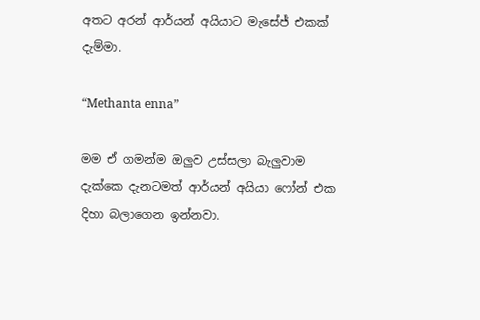අතට අරන් ආර්යන් අයියාට මැසේජ් එකක් දැම්මා.

“Methanta enna”

මම ඒ ගමන්ම ඔලුව උස්සලා බැලුවාම දැක්කෙ දැනටමත් ආර්යන් අයියා ෆෝන් එක දිහා බලාගෙන ඉන්නවා.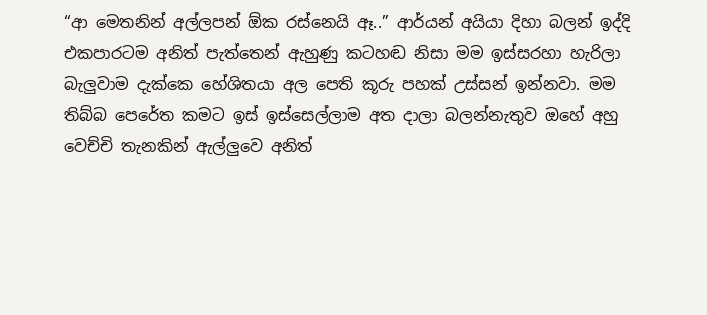“ආ මෙතනින් අල්ලපන් ඕක රස්නෙයි ඈ..” ආර්යන් අයියා දිහා බලන් ඉද්දි එකපාරටම අනිත් පැත්තෙන් ඇහුණු කටහඬ නිසා මම ඉස්සරහා හැරිලා බැලුවාම දැක්කෙ හේශිතයා අල පෙති කූරු පහක් උස්සන් ඉන්නවා. මම තිබ්බ පෙරේත කමට ඉස් ඉස්සෙල්ලාම අත දාලා බලන්නැතුව ඔහේ අහු වෙච්චි තැනකින් ඇල්ලුවෙ අනිත්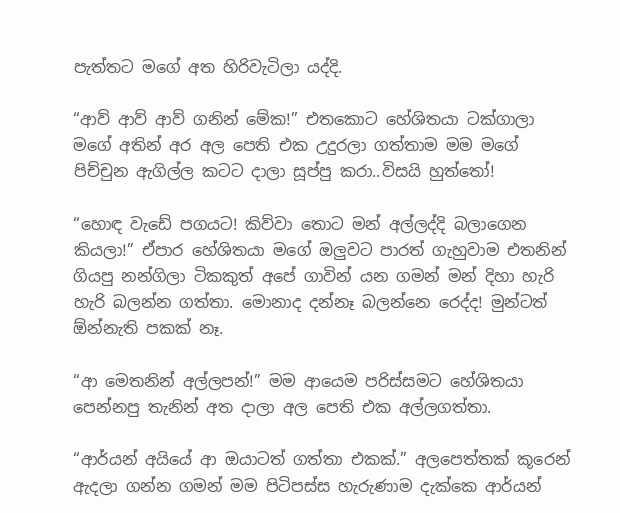පැත්තට මගේ අත හිරිවැටිලා යද්දි.

“ආව් ආව් ආව් ගනින් මේක!” එතකොට හේශිතයා ටක්ගාලා මගේ අතින් අර අල පෙති එක උදුරලා ගත්තාම මම මගේ පිච්චුන ඇගිල්ල කටට දාලා සූප්පු කරා..විසයි හුත්තෝ!

“හොඳ වැඩේ පගයට! කිව්වා තොට මන් අල්ලද්දි බලාගෙන කියලා!” ඒපාර හේශිතයා මගේ ඔලුවට පාරත් ගැහුවාම එතනින් ගියපු නන්ගිලා ටිකකුත් අපේ ගාවින් යන ගමන් මන් දිහා හැරි හැරි බලන්න ගත්තා. මොනාද දන්නෑ බලන්නෙ රෙද්ද! මුන්ටත් ඕන්නැති පකක් නෑ.

“ආ මෙතනින් අල්ලපන්!” මම ආයෙම පරිස්සමට හේශිතයා පෙන්නපු තැනින් අත දාලා අල පෙති එක අල්ලගත්තා.

“ආර්යන් අයියේ ආ ඔයාටත් ගත්තා එකක්.” අලපෙත්තක් කූරෙන් ඇදලා ගන්න ගමන් මම පිටිපස්ස හැරුණාම දැක්කෙ ආර්යන්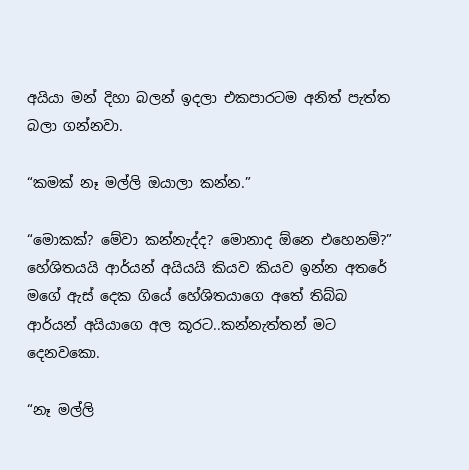අයියා මන් දිහා බලන් ඉදලා එකපාරටම අනිත් පැත්ත බලා ගන්නවා.

“කමක් නෑ මල්ලි ඔයාලා කන්න.”

“මොකක්? මේවා කන්නැද්ද? මොනාද ඕනෙ එහෙනම්?” හේශිතයයි ආර්යන් අයියයි කියව කියව ඉන්න අතරේ මගේ ඇස් දෙක ගියේ හේශිතයාගෙ අතේ තිබ්බ ආර්යන් අයියාගෙ අල කූරට..කන්නැත්තන් මට දෙනවකො.

“නෑ මල්ලි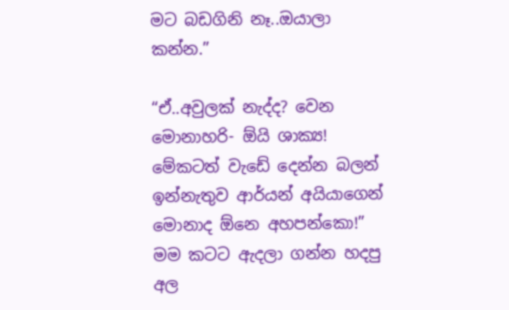මට බඩගිනි නෑ..ඔයාලා කන්න.”

“ඒ..අවුලක් නැද්ද? වෙන මොනාහරි- ඕයි ශාක්‍ය! මේකටත් වැඩේ දෙන්න බලන් ඉන්නැතුව ආර්යන් අයියාගෙන් මොනාද ඕනෙ අහපන්කො!” මම කටට ඇදලා ගන්න හදපු අල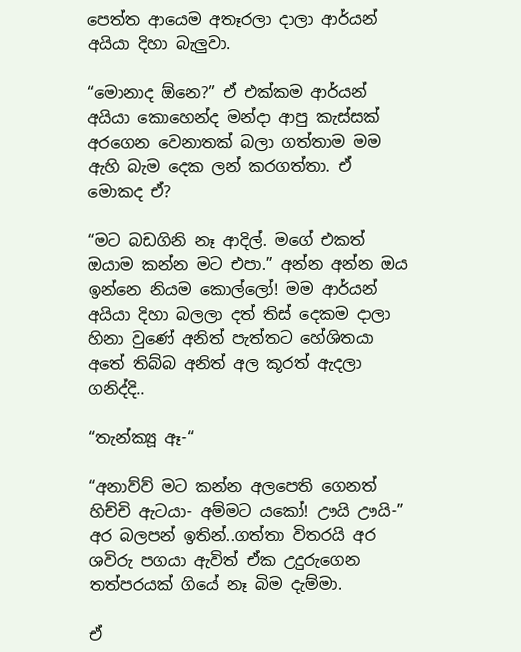පෙත්ත ආයෙම අතෑරලා දාලා ආර්යන් අයියා දිහා බැලුවා.

“මොනාද ඕනෙ?” ඒ එක්කම ආර්යන් අයියා කොහෙන්ද මන්දා ආපු කැස්සක් අරගෙන වෙනාතක් බලා ගත්තාම මම ඇහි බැම දෙක ලන් කරගත්තා. ඒ මොකද ඒ?

“මට බඩගිනි නෑ ආදිල්. මගේ එකත් ඔයාම කන්න මට එපා.” අන්න අන්න ඔය ඉන්නෙ නියම කොල්ලෝ! මම ආර්යන් අයියා දිහා බලලා දත් තිස් දෙකම දාලා හිනා වුණේ අනිත් පැත්තට හේශිතයා අතේ තිබ්බ අනිත් අල කූරත් ඇදලා ගනිද්දි..

“තැන්ක්‍යූ ඈ-“

“අනාව්ව් මට කන්න අලපෙති ගෙනත් හිච්චි ඇටයා- අම්මට යකෝ! ඌයි ඌයි-” අර බලපන් ඉතින්..ගත්තා විතරයි අර ශවිරු පගයා ඇවිත් ඒක උදුරුගෙන තත්පරයක් ගියේ නෑ බිම දැම්මා.

ඒ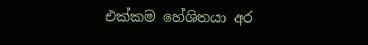එක්කම හේශිතයා අර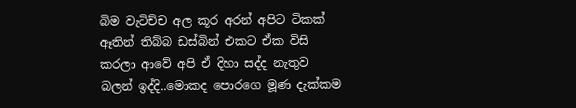බිම වැටිච්ච අල කූර අරන් අපිට ටිකක් ඈතින් තිබ්බ ඩස්බින් එකට ඒක විසි කරලා ආවේ අපි ඒ දිහා සද්ද නැතුව බලන් ඉද්දි..මොකද පොරගෙ මූණ දැක්කම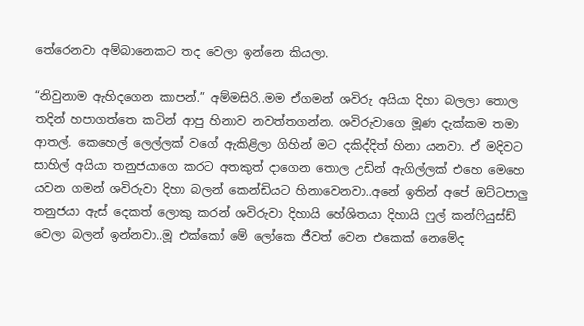තේරෙනවා අම්බානෙකට තද වෙලා ඉන්නෙ කියලා.

“නිවුනාම ඇහිදගෙන කාපන්.” අම්මසිරි..මම ඒගමන් ශවිරු අයියා දිහා බලලා තොල තදින් හපාගත්තෙ කටින් ආපු හිනාව නවත්තගන්න. ශවිරුවාගෙ මූණ දැක්කම තමා ආතල්. කෙහෙල් ලෙල්ලක් වගේ ඇකිළිලා ගිහින් මට දකිද්දිත් හිනා යනවා. ඒ මදිවට සාහිල් අයියා තනුජයාගෙ කරට අතකුත් දාගෙන තොල උඩින් ඇගිල්ලක් එහෙ මෙහෙ යවන ගමන් ශවිරුවා දිහා බලන් කෙන්ඩියට හිනාවෙනවා..අනේ ඉතින් අපේ ඔට්ටපාලු තනුජයා ඇස් දෙකත් ලොකු කරන් ශවිරුවා දිහායි හේශිතයා දිහායි ෆුල් කන්ෆියුස්ඩ් වෙලා බලන් ඉන්නවා..මූ එක්කෝ මේ ලෝකෙ ජීවත් වෙන එකෙක් නෙමේද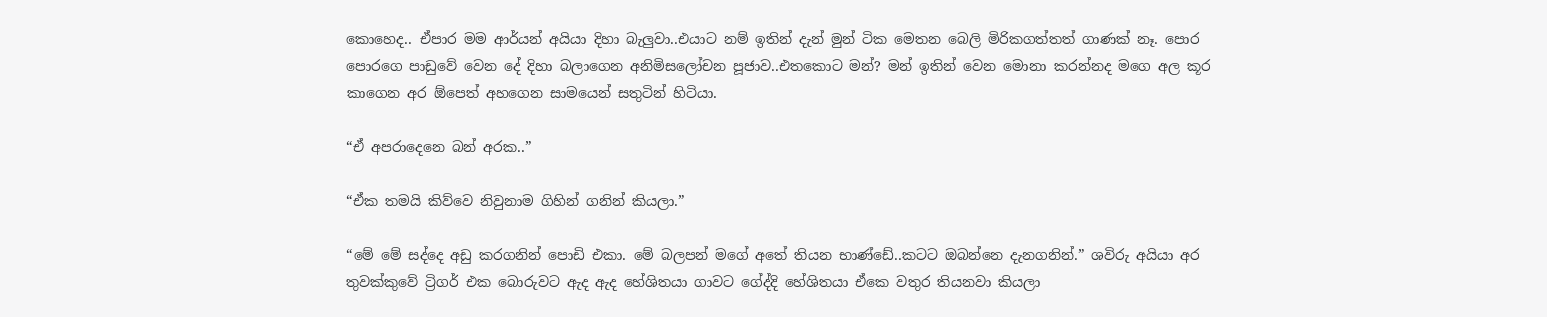කොහෙද.. ඒපාර මම ආර්යන් අයියා දිහා බැලුවා..එයාට නම් ඉතින් දැන් මුන් ටික මෙතන බෙලි මිරිකගත්තත් ගාණක් නෑ. පොර පොරගෙ පාඩුවේ වෙන දේ දිහා බලාගෙන අනිමිසලෝචන පූජාව..එතකොට මන්? මන් ඉතින් වෙන මොනා කරන්නද මගෙ අල කූර කාගෙන අර ඕපෙත් අහගෙන සාමයෙන් සතුටින් හිටියා.

“ඒ අපරාදෙනෙ බන් අරක..”

“ඒක තමයි කිව්වෙ නිවුනාම ගිහින් ගනින් කියලා.”

“මේ මේ සද්දෙ අඩු කරගනින් පොඩි එකා. මේ බලපන් මගේ අතේ තියන භාණ්ඩේ..කටට ඔබන්නෙ දැනගනින්.” ශවිරු අයියා අර තුවක්කුවේ ට්‍රිගර් එක බොරුවට ඇද ඇද හේශිතයා ගාවට ගේද්දි හේශිතයා ඒකෙ වතුර තියනවා කියලා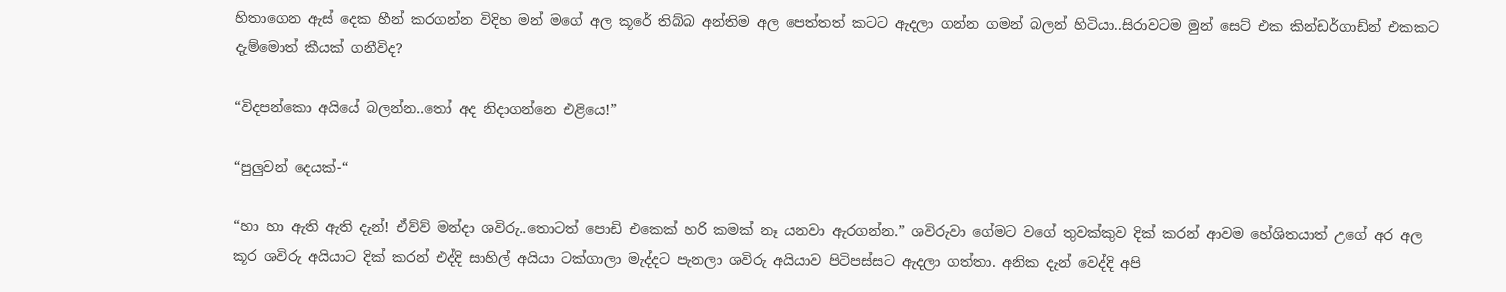හිතාගෙන ඇස් දෙක හීන් කරගන්න විදිහ මන් මගේ අල කූරේ තිබ්බ අන්තිම අල පෙත්තත් කටට ඇදලා ගන්න ගමන් බලන් හිටියා..සිරාවටම මුන් සෙට් එක කින්ඩර්ගාඩ්න් එකකට දැම්මොත් කීයක් ගනීවිද?

“විදපන්කො අයියේ බලන්න..තෝ අද නිදාගන්නෙ එළියෙ!”

“පුලුවන් දෙයක්-“

“හා හා ඇති ඇති දැන්! ඒව්ව් මන්දා ශවිරු..තොටත් පොඩි එකෙක් හරි කමක් නෑ යනවා ඇරගන්න.” ශවිරුවා ගේමට වගේ තුවක්කුව දික් කරන් ආවම හේශිතයාත් උගේ අර අල කූර ශවිරු අයියාට දික් කරන් එද්දි සාහිල් අයියා ටක්ගාලා මැද්දට පැනලා ශවිරු අයියාව පිටිපස්සට ඇදලා ගත්තා. අනික දැන් වෙද්දි අපි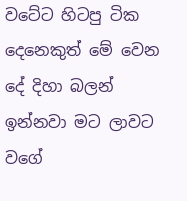වටේට හිටපු ටික දෙනෙකුත් මේ වෙන දේ දිහා බලන් ඉන්නවා මට ලාවට වගේ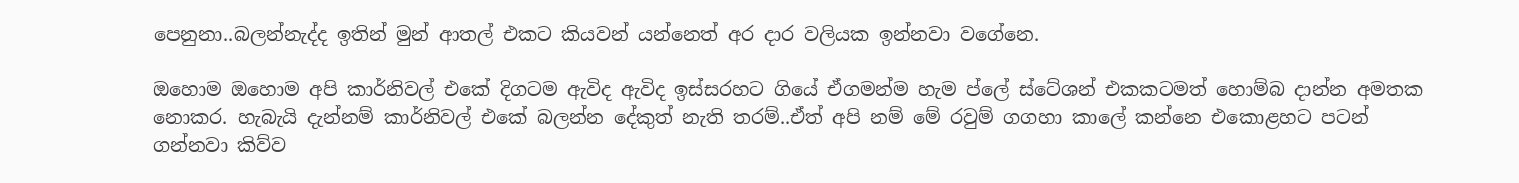පෙනුනා..බලන්නැද්ද ඉතින් මුන් ආතල් එකට කියවන් යන්නෙත් අර දාර වලියක ඉන්නවා වගේනෙ.

ඔහොම ඔහොම අපි කාර්නිවල් එකේ දිගටම ඇවිද ඇවිද ඉස්සරහට ගියේ ඒගමන්ම හැම ප්ලේ ස්ටේශන් එකකටමත් හොම්බ දාන්න අමතක නොකර. හැබැයි දැන්නම් කාර්නිවල් එකේ බලන්න දේකුත් නැති තරම්..ඒත් අපි නම් මේ රවුම් ගගහා කාලේ කන්නෙ එකොළහට පටන් ගන්නවා කිව්ව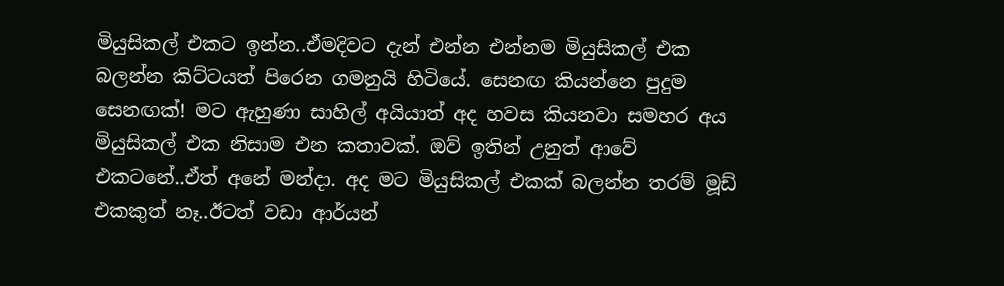මියුසිකල් එකට ඉන්න..ඒමදිවට දැන් එන්න එන්නම මියුසිකල් එක බලන්න කිට්ටයත් පිරෙන ගමනුයි හිටියේ. සෙනඟ කියන්නෙ පුදුම සෙනඟක්! මට ඇහුණා සාහිල් අයියාත් අද හවස කියනවා සමහර අය මියුසිකල් එක නිසාම එන කතාවක්. ඔව් ඉතින් උනුත් ආවේ එකටනේ..ඒත් අනේ මන්දා. අද මට මියුසිකල් එකක් බලන්න තරම් මූඩ් එකකුත් නෑ..ඊටත් වඩා ආර්යන්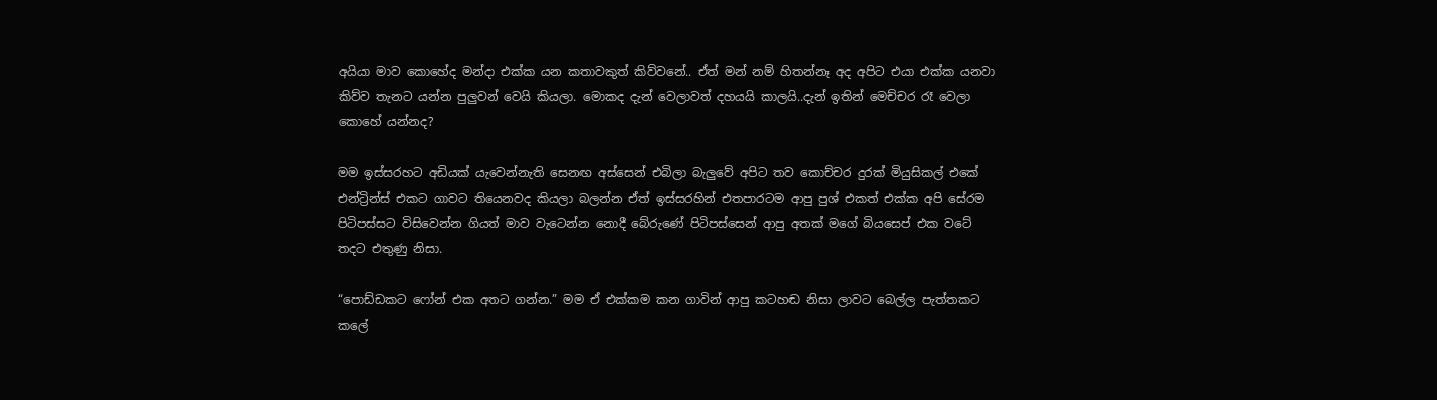අයියා මාව කොහේද මන්දා එක්ක යන කතාවකුත් කිව්වනේ.. ඒත් මන් නම් හිතන්නෑ අද අපිට එයා එක්ක යනවා කිව්ව තැනට යන්න පුලුවන් වෙයි කියලා. මොකද දැන් වෙලාවත් දහයයි කාලයි..දැන් ඉතින් මෙච්චර රෑ වෙලා කොහේ යන්නද?

මම ඉස්සරහට අඩියක් යැවෙන්නැති සෙනඟ අස්සෙන් එබිලා බැලුවේ අපිට තව කොච්චර දුරක් මියුසිකල් එකේ එන්ට්‍රින්ස් එකට ගාවට තියෙනවද කියලා බලන්න ඒත් ඉස්සරහින් එතපාරටම ආපු පුශ් එකත් එක්ක අපි සේරම පිටිපස්සට විසිවෙන්න ගියත් මාව වැටෙන්න නොදී බේරුණේ පිටිපස්සෙන් ආපු අතක් මගේ බියසෙප් එක වටේ තදට එතුණු නිසා.

“පොඩ්ඩකට ෆෝන් එක අතට ගන්න.” මම ඒ එක්කම කන ගාවින් ආපු කටහඬ නිසා ලාවට බෙල්ල පැත්තකට කලේ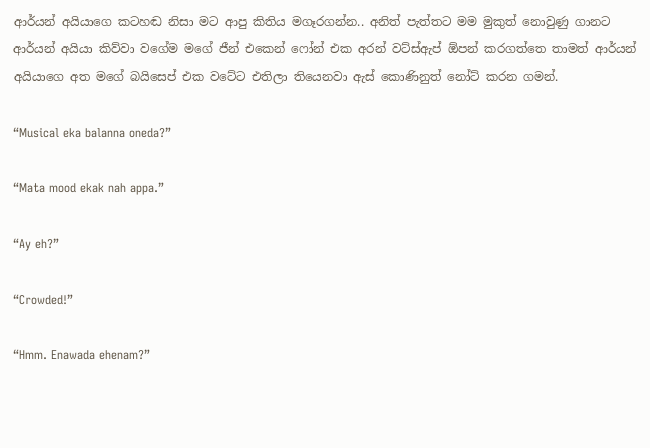ආර්යන් අයියාගෙ කටහඬ නිසා මට ආපු කිතිය මගෑරගන්න.. අනිත් පැත්තට මම මුකුත් නොවුණු ගානට ආර්යන් අයියා කිව්වා වගේම මගේ ජීන් එකෙන් ෆෝන් එක අරන් වට්ස්ඇප් ඕපන් කරගත්තෙ තාමත් ආර්යන් අයියාගෙ අත මගේ බයිසෙප් එක වටේට එතිලා තියෙනවා ඇස් කොණිනුත් නෝට් කරන ගමන්.

“Musical eka balanna oneda?”

“Mata mood ekak nah appa.”

“Ay eh?”

“Crowded!”

“Hmm. Enawada ehenam?”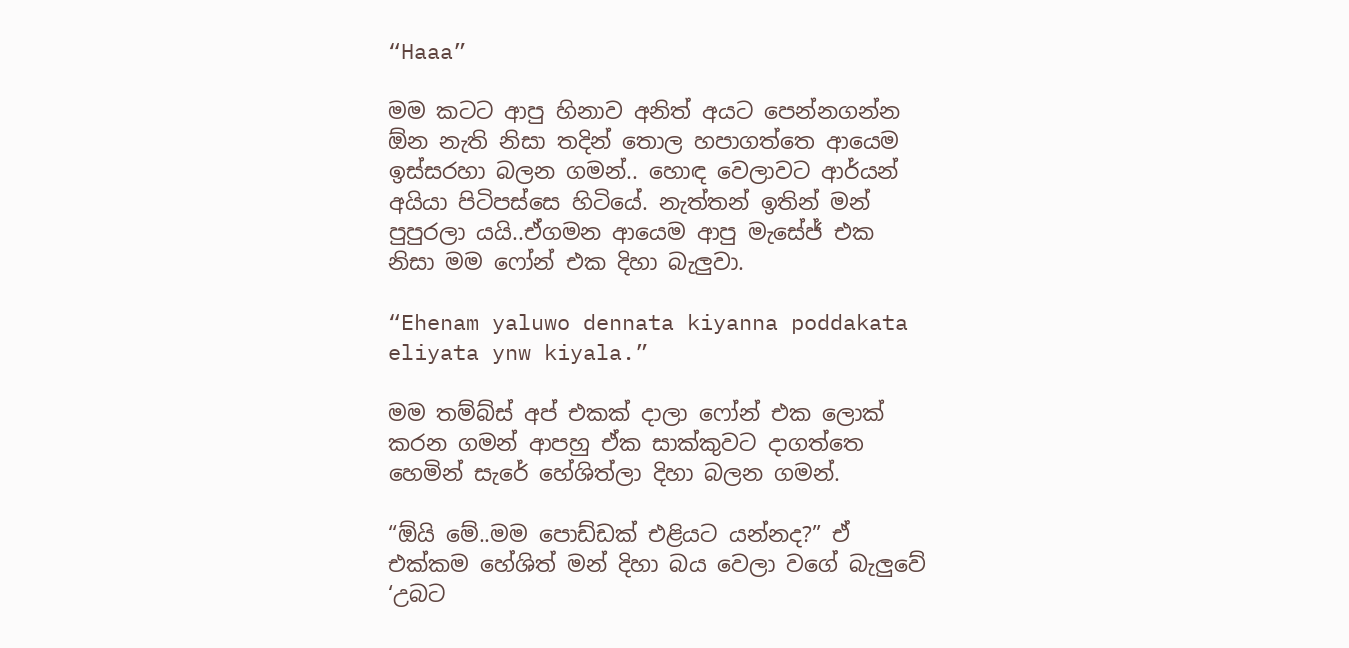“Haaa”

මම කටට ආපු හිනාව අනිත් අයට පෙන්නගන්න ඕන නැති නිසා තදින් තොල හපාගත්තෙ ආයෙම ඉස්සරහා බලන ගමන්.. හොඳ වෙලාවට ආර්යන් අයියා පිටිපස්සෙ හිටියේ. නැත්තන් ඉතින් මන් පුපුරලා යයි..ඒගමන ආයෙම ආපු මැසේජ් එක නිසා මම ෆෝන් එක දිහා බැලුවා.

“Ehenam yaluwo dennata kiyanna poddakata eliyata ynw kiyala.”

මම තම්බ්ස් අප් එකක් දාලා ෆෝන් එක ලොක් කරන ගමන් ආපහු ඒක සාක්කුවට දාගත්තෙ හෙමින් සැරේ හේශිත්ලා දිහා බලන ගමන්.

“ඕයි මේ..මම පොඩ්ඩක් එළියට යන්නද?” ඒ එක්කම හේශිත් මන් දිහා බය වෙලා වගේ බැලුවේ ‘උබට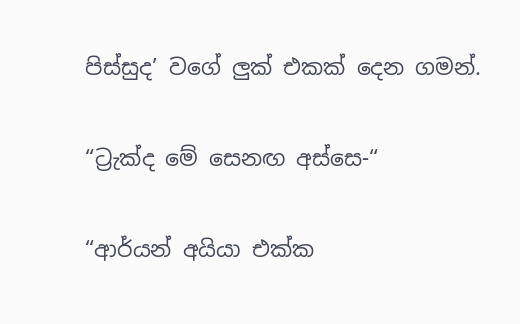පිස්සුද’ වගේ ලුක් එකක් දෙන ගමන්.

“ට්‍රැක්ද මේ සෙනඟ අස්සෙ-“

“ආර්යන් අයියා එක්ක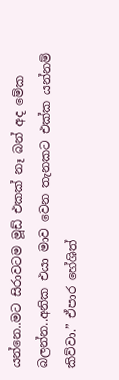යන්නෙ..මට සිරාවටම මූඩ් එකක් නෑ බන් අද මේක බලන්න..අනික එයා මාව වෙන තැනකට එක්ක යන්නම් කිව්වා.” ඒපාර හේශිත්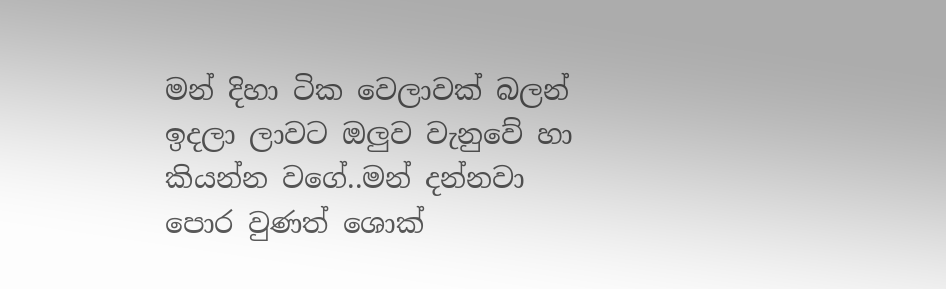මන් දිහා ටික වෙලාවක් බලන් ඉදලා ලාවට ඔලුව වැනුවේ හා කියන්න වගේ..මන් දන්නවා පොර වුණත් ශොක්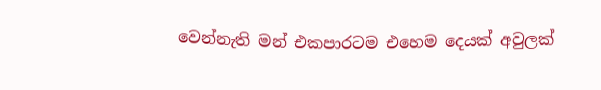වෙන්නැති මන් එකපාරටම එහෙම දෙයක් අවුලක්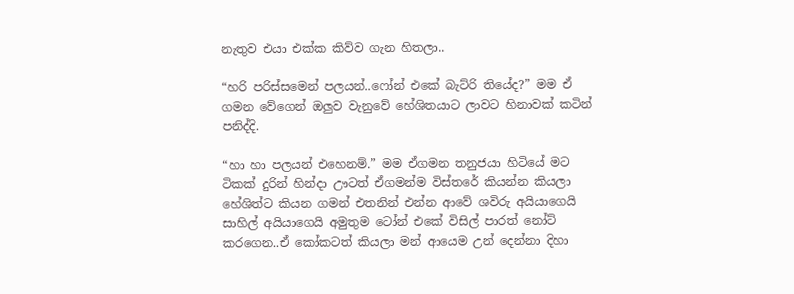නැතුව එයා එක්ක කිව්ව ගැන හිතලා..

“හරි පරිස්සමෙන් පලයන්..ෆෝන් එකේ බැට්රි තියේද?” මම ඒ ගමන වේගෙන් ඔලුව වැනුවේ හේශිතයාට ලාවට හිනාවක් කටින් පනිද්දි.

“හා හා පලයන් එහෙනම්.” මම ඒගමන තනුජයා හිටියේ මට ටිකක් දුරින් හින්දා ඌටත් ඒගමන්ම විස්තරේ කියන්න කියලා හේශිත්ට කියන ගමන් එතනින් එන්න ආවේ ශවිරු අයියාගෙයි සාහිල් අයියාගෙයි අමුතුම ටෝන් එකේ විසිල් පාරත් නෝට් කරගෙන..ඒ කෝකටත් කියලා මන් ආයෙම උන් දෙන්නා දිහා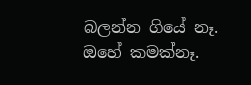බලන්න ගියේ නෑ. ඔහේ කමක්නෑ.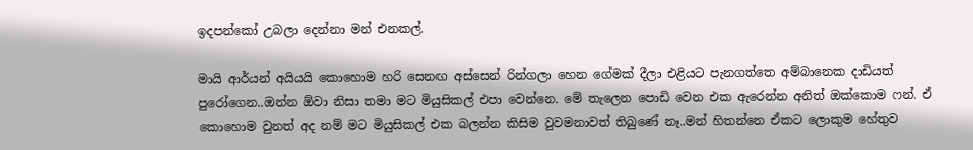ඉදපන්කෝ උබලා දෙන්නා මන් එනකල්.

මායි ආර්යන් අයියයි කොහොම හරි සෙනඟ අස්සෙන් රින්ගලා හෙන ගේමක් දීලා එළියට පැනගත්තෙ අම්බානෙක දාඩියත් පුරෝගෙන..ඔන්න ඕවා නිසා තමා මට මියුසිකල් එපා වෙන්නෙ. මේ තැලෙන පොඩි වෙන එක ඇරෙන්න අනිත් ඔක්කොම ෆන්. ඒ  කොහොම වුනත් අද නම් මට මියුසිකල් එක බලන්න කිසිම වුවමනාවත් තිබුණේ නෑ..මන් හිතන්නෙ ඒකට ලොකුම හේතුව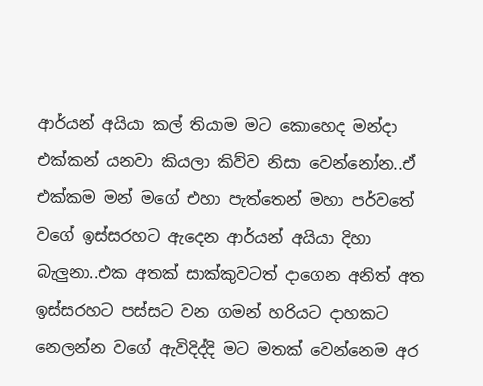ආර්යන් අයියා කල් තියාම මට කොහෙද මන්දා එක්කන් යනවා කියලා කිව්ව නිසා වෙන්නෝන..ඒ එක්කම මන් මගේ එහා පැත්තෙන් මහා පර්වතේ වගේ ඉස්සරහට ඇදෙන ආර්යන් අයියා දිහා බැලුනා..එක අතක් සාක්කුවටත් දාගෙන අනිත් අත ඉස්සරහට පස්සට වන ගමන් හරියට දාහකට නෙලන්න වගේ ඇවිදිද්දි මට මතක් වෙන්නෙම අර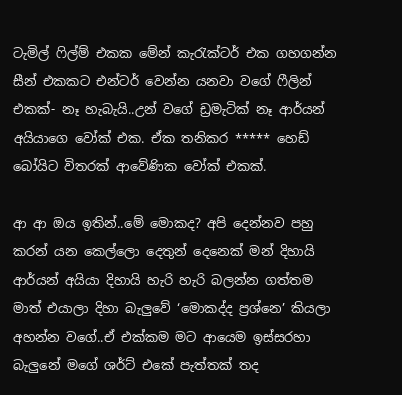ටැමිල් ෆිල්ම් එකක මේන් කැරැක්ටර් එක ගහගන්න සීන් එකකට එන්ටර් වෙන්න යනවා වගේ ෆීලින් එකක්- නෑ හැබැයි..උන් වගේ ඩ්‍රමැටික් නෑ ආර්යන් අයියාගෙ වෝක් එක. ඒක තනිකර ***** හෙඩ් බෝයිට විතරක් ආවේණික වෝක් එකක්.

ආ ආ ඔය ඉතින්..මේ මොකද? අපි දෙන්නව පහු කරන් යන කෙල්ලො දෙතුන් දෙනෙක් මන් දිහායි ආර්යන් අයියා දිහායි හැරි හැරි බලන්න ගත්තම මාත් එයාලා දිහා බැලුවේ ‘මොකද්ද ප්‍රශ්නෙ’ කියලා අහන්න වගේ..ඒ එක්කම මට ආයෙම ඉස්සරහා බැලුනේ මගේ ශර්ට් එකේ පැත්තක් තද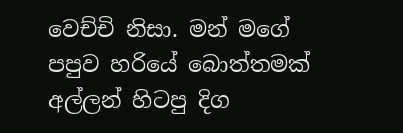වෙච්චි නිසා. මන් මගේ පපුව හරියේ බොත්තමක් අල්ලන් හිටපු දිග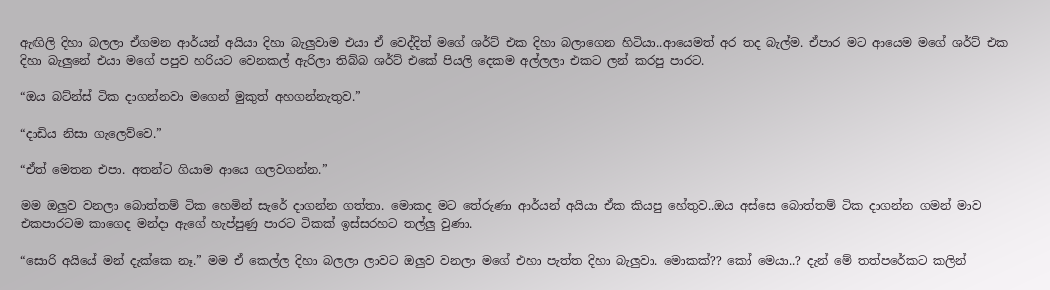ඇඟිලි දිහා බලලා ඒගමන ආර්යන් අයියා දිහා බැලුවාම එයා ඒ වෙද්දිත් මගේ ශර්ට් එක දිහා බලාගෙන හිටියා..ආයෙමත් අර තද බැල්ම. ඒපාර මට ආයෙම මගේ ශර්ට් එක දිහා බැලුනේ එයා මගේ පපුව හරියට වෙනකල් ඇරිලා තිබ්බ ශර්ට් එකේ පියලි දෙකම අල්ලලා එකට ලන් කරපු පාරට.

“ඔය බට්න්ස් ටික දාගන්නවා මගෙන් මුකුත් අහගන්නැතුව.”

“දාඩිය නිසා ගැලෙව්වෙ.”

“ඒත් මෙතන එපා. අතන්ට ගියාම ආයෙ ගලවගන්න.”

මම ඔලුව වනලා බොත්තම් ටික හෙමින් සැරේ දාගන්න ගත්තා. මොකද මට තේරුණා ආර්යන් අයියා ඒක කියපු හේතුව..ඔය අස්සෙ බොත්තම් ටික දාගන්න ගමන් මාව එකපාරටම කාගෙද මන්දා ඇගේ හැප්පුණු පාරට ටිකක් ඉස්සරහට තල්ලු වුණා.

“සොරි අයියේ මන් දැක්කෙ නෑ.” මම ඒ කෙල්ල දිහා බලලා ලාවට ඔලුව වනලා මගේ එහා පැත්ත දිහා බැලුවා. මොකක්?? කෝ මෙයා..? දැන් මේ තත්පරේකට කලින්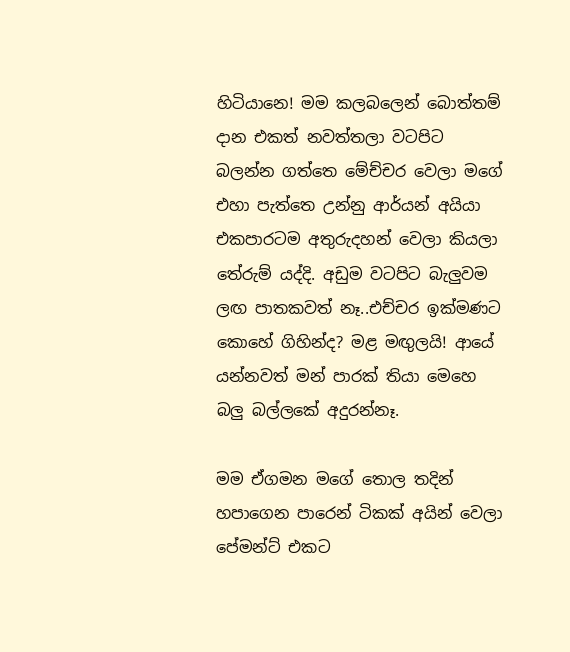හිටියානෙ! මම කලබලෙන් බොත්තම් දාන එකත් නවත්තලා වටපිට බලන්න ගත්තෙ මේච්චර වෙලා මගේ එහා පැත්තෙ උන්නු ආර්යන් අයියා එකපාරටම අතුරුදහන් වෙලා කියලා තේරුම් යද්දි. අඩුම වටපිට බැලුවම ලඟ පාතකවත් නෑ..එච්චර ඉක්මණට කොහේ ගිහින්ද? මළ මඟුලයි! ආයේ යන්නවත් මන් පාරක් තියා මෙහෙ බලු බල්ලකේ අදුරන්නෑ.

මම ඒගමන මගේ තොල තදින් හපාගෙන පාරෙන් ටිකක් අයින් වෙලා පේමන්ට් එකට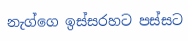නැග්ගෙ ඉස්සරහට පස්සට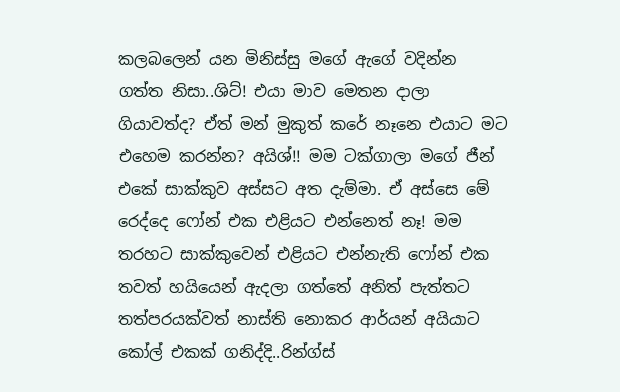කලබලෙන් යන මිනිස්සු මගේ ඇගේ වදින්න ගත්ත නිසා..ශිට්! එයා මාව මෙතන දාලා ගියාවත්ද? ඒත් මන් මුකුත් කරේ නෑනෙ එයාට මට එහෙම කරන්න? අයිශ්!! මම ටක්ගාලා මගේ ජීන් එකේ සාක්කුව අස්සට අත දැම්මා. ඒ අස්සෙ මේ රෙද්දෙ ෆෝන් එක එළියට එන්නෙත් නෑ! මම තරහට සාක්කුවෙන් එළියට එන්නැති ෆෝන් එක තවත් හයියෙන් ඇදලා ගත්තේ අනිත් පැත්තට තත්පරයක්වත් නාස්ති නොකර ආර්යන් අයියාට කෝල් එකක් ගනිද්දි..රින්ග්ස්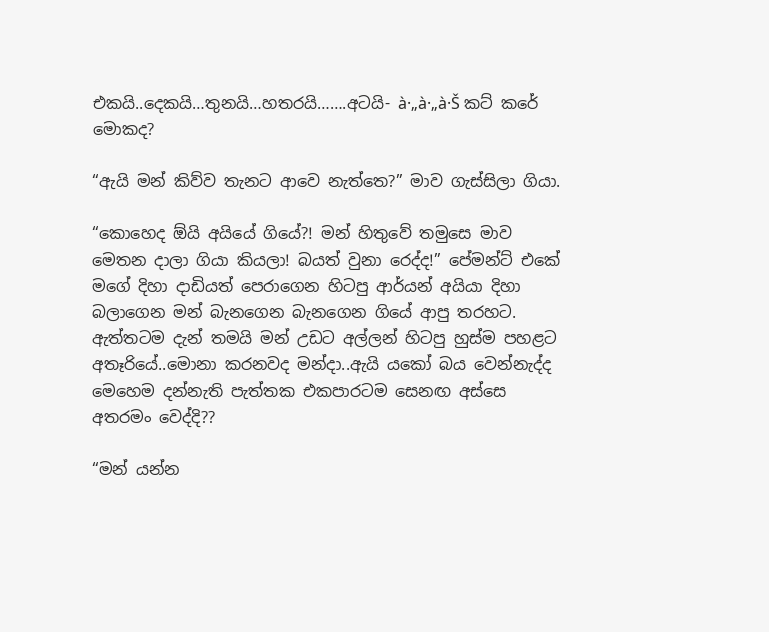එකයි..දෙකයි…තුනයි…හතරයි…….අටයි- à·„à·„à·Š කට් කරේ මොකද?

“ඇයි මන් කිව්ව තැනට ආවෙ නැත්තෙ?” මාව ගැස්සිලා ගියා.

“කොහෙද ඕයි අයියේ ගියේ?! මන් හිතුවේ තමුසෙ මාව මෙතන දාලා ගියා කියලා! බයත් වුනා රෙද්ද!” පේමන්ට් එකේ මගේ දිහා දාඩියත් පෙරාගෙන හිටපු ආර්යන් අයියා දිහා බලාගෙන මන් බැනගෙන බැනගෙන ගියේ ආපු තරහට. ඇත්තටම දැන් තමයි මන් උඩට අල්ලන් හිටපු හුස්ම පහළට අතෑරියේ..මොනා කරනවද මන්දා..ඇයි යකෝ බය වෙන්නැද්ද මෙහෙම දන්නැති පැත්තක එකපාරටම සෙනඟ අස්සෙ අතරමං වෙද්දි??

“මන් යන්න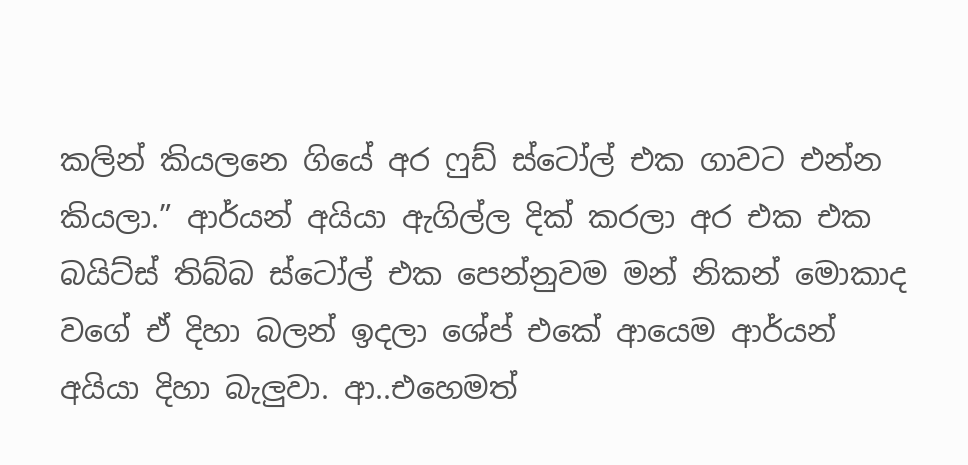කලින් කියලනෙ ගියේ අර ෆුඩ් ස්ටෝල් එක ගාවට එන්න කියලා.” ආර්යන් අයියා ඇගිල්ල දික් කරලා අර එක එක බයිට්ස් තිබ්බ ස්ටෝල් එක පෙන්නුවම මන් නිකන් මොකාද වගේ ඒ දිහා බලන් ඉදලා ශේප් එකේ ආයෙම ආර්යන් අයියා දිහා බැලුවා. ආ..එහෙමත්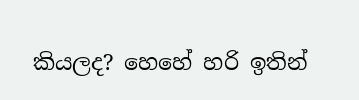කියලද? හෙහේ හරි ඉතින්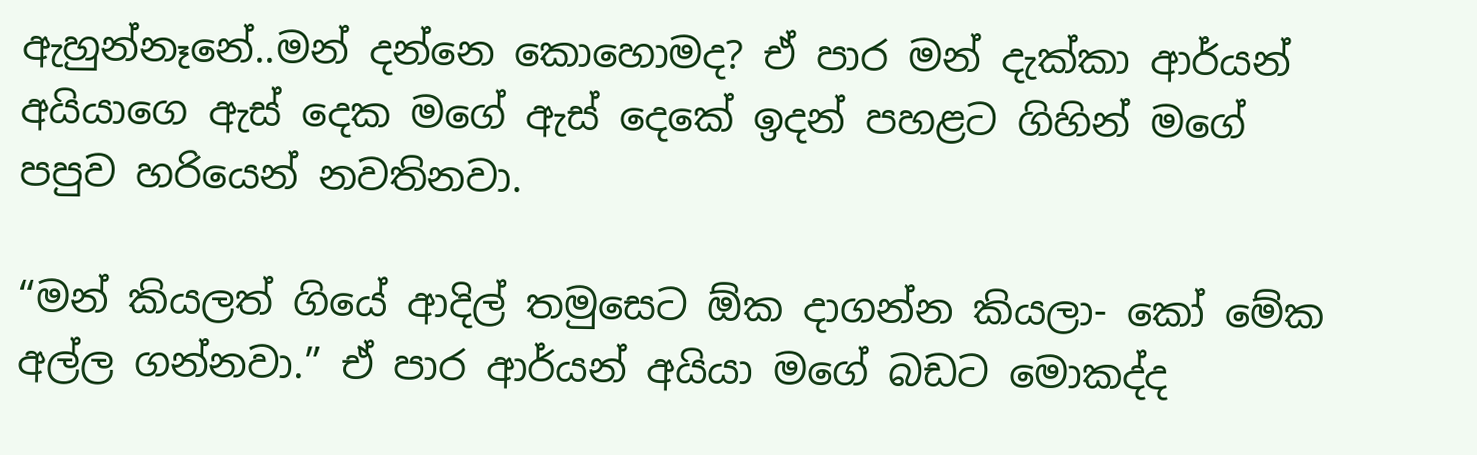ඇහුන්නෑනේ..මන් දන්නෙ කොහොමද? ඒ පාර මන් දැක්කා ආර්යන් අයියාගෙ ඇස් දෙක මගේ ඇස් දෙකේ ඉදන් පහළට ගිහින් මගේ පපුව හරියෙන් නවතිනවා.

“මන් කියලත් ගියේ ආදිල් තමුසෙට ඕක දාගන්න කියලා- කෝ මේක අල්ල ගන්නවා.” ඒ පාර ආර්යන් අයියා මගේ බඩට මොකද්ද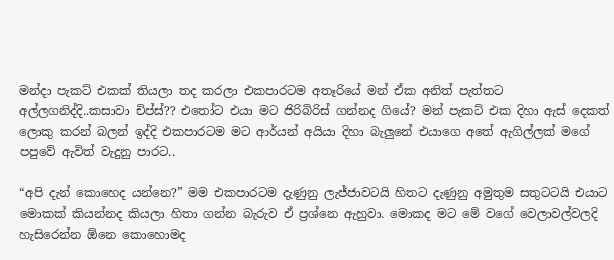මන්දා පැකට් එකක් තියලා තද කරලා එකපාරටම අතෑරියේ මන් ඒක අනිත් පැත්තට අල්ලගනිද්දි..කසාවා චිප්ස්?? එතෝට එයා මට ජිරිබිරිස් ගන්නද ගියේ? මන් පැකට් එක දිහා ඇස් දෙකත් ලොකු කරන් බලන් ඉද්දි එකපාරටම මට ආර්යන් අයියා දිහා බැලුනේ එයාගෙ අතේ ඇගිල්ලක් මගේ පපුවේ ඇවිත් වැදුනු පාරට..

“අපි දැන් කොහෙද යන්නෙ?” මම එකපාරටම දැණුනු ලැජ්ජාවටයි හිතට දැණුනු අමුතුම සතුටටයි එයාට මොකක් කියන්නද කියලා හිතා ගන්න බැරුව ඒ ප්‍රශ්නෙ ඇහුවා. මොකද මට මේ වගේ වෙලාවල්වලදි හැසිරෙන්න ඕනෙ කොහොමද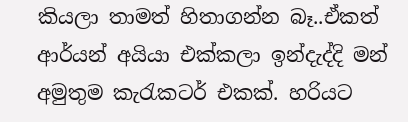කියලා තාමත් හිතාගන්න බෑ..ඒකත් ආර්යන් අයියා එක්කලා ඉන්දැද්දි මන් අමුතුම කැරැකටර් එකක්. හරියට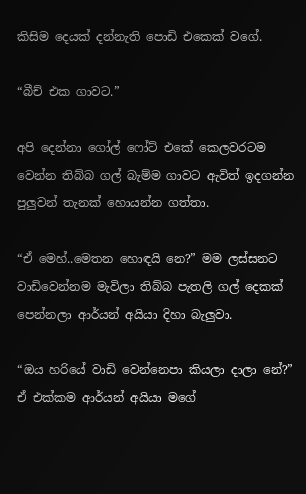කිසිම දෙයක් දන්නැති පොඩි එකෙක් වගේ.

“බීච් එක ගාවට.”

අපි දෙන්නා ගෝල් ෆෝට් එකේ කෙලවරටම වෙන්න තිබ්බ ගල් බැම්ම ගාවට ඇවිත් ඉදගන්න පුලුවන් තැනක් හොයන්න ගත්තා.

“ඒ මෙහ්..මෙතන හොඳයි නෙ?” මම ලස්සනට වාඩිවෙන්නම මැවිලා තිබ්බ පැතලි ගල් දෙකක් පෙන්නලා ආර්යන් අයියා දිහා බැලුවා.

“ඔය හරියේ වාඩි වෙන්නෙපා කියලා දාලා නේ?” ඒ එක්කම ආර්යන් අයියා මගේ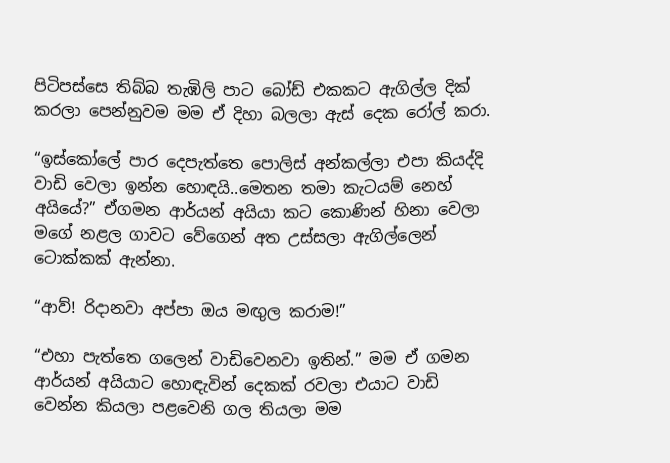පිටිපස්සෙ තිබ්බ තැඹිලි පාට බෝඩ් එකකට ඇගිල්ල දික් කරලා පෙන්නුවම මම ඒ දිහා බලලා ඇස් දෙක රෝල් කරා.

“ඉස්කෝලේ පාර දෙපැත්තෙ පොලිස් අන්කල්ලා එපා කියද්දි වාඩි වෙලා ඉන්න හොඳයි..මෙතන තමා කැටයම් නෙහ් අයියේ?” ඒගමන ආර්යන් අයියා කට කොණින් හිනා වෙලා මගේ නළල ගාවට වේගෙන් අත උස්සලා ඇගිල්ලෙන් ටොක්කක් ඇන්නා.

“ආව්! රිදානවා අප්පා ඔය මඟුල කරාම!”

“එහා පැත්තෙ ගලෙන් වාඩිවෙනවා ඉතින්.” මම ඒ ගමන ආර්යන් අයියාට හොඳැවින් දෙකක් රවලා එයාට වාඩි වෙන්න කියලා පළවෙනි ගල තියලා මම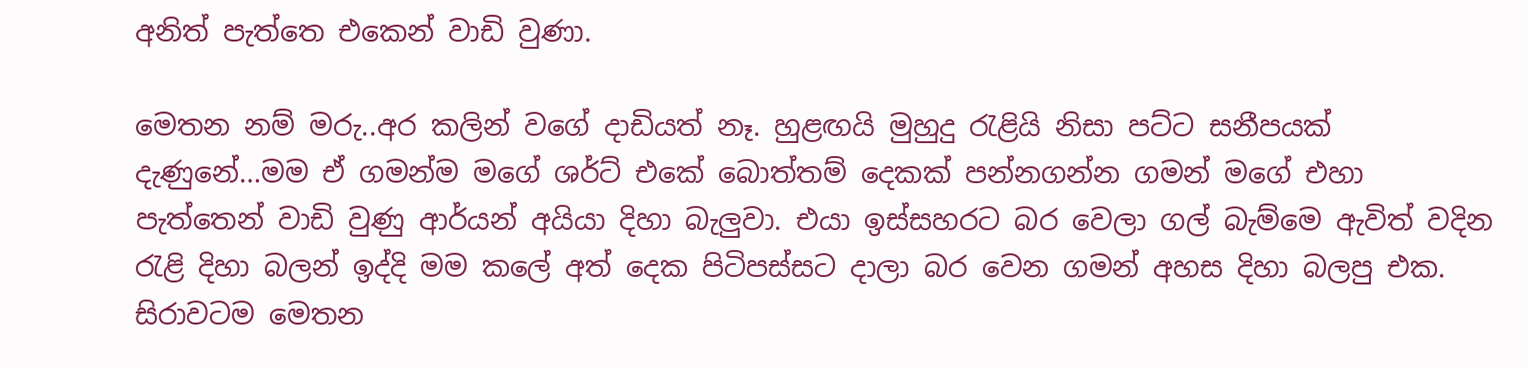අනිත් පැත්තෙ එකෙන් වාඩි වුණා.

මෙතන නම් මරු..අර කලින් වගේ දාඩියත් නෑ. හුළඟයි මුහුදු රැළියි නිසා පට්ට සනීපයක් දැණුනේ…මම ඒ ගමන්ම මගේ ශර්ට් එකේ බොත්තම් දෙකක් පන්නගන්න ගමන් මගේ එහා පැත්තෙන් වාඩි වුණු ආර්යන් අයියා දිහා බැලුවා. එයා ඉස්සහරට බර වෙලා ගල් බැම්මෙ ඇවිත් වදින රැළි දිහා බලන් ඉද්දි මම කලේ අත් දෙක පිටිපස්සට දාලා බර වෙන ගමන් අහස දිහා බලපු එක. සිරාවටම මෙතන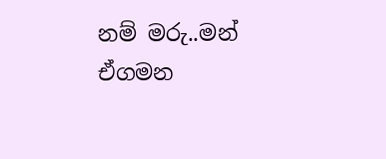නම් මරු..මන් ඒගමන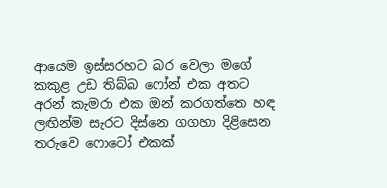ආයෙම ඉස්සරහට බර වෙලා මගේ කකුළ උඩ තිබ්බ ෆෝන් එක අතට අරන් කැමරා එක ඔන් කරගත්තෙ හඳ ලඟින්ම සැරට දිස්නෙ ගගහා දිළිසෙන තරුවෙ ෆොටෝ එකක්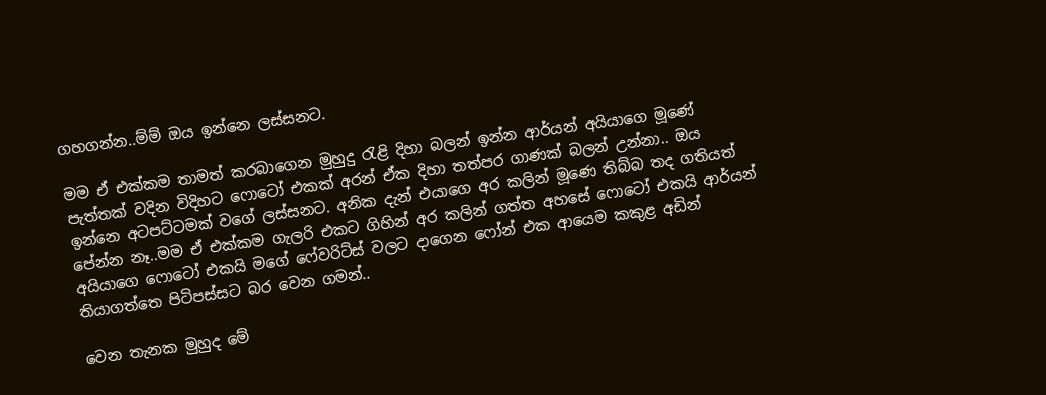ගහගන්න..ම්ම් ඔය ඉන්නෙ ලස්සනට.

මම ඒ එක්කම තාමත් කරබාගෙන මුහුදු රැළි දිහා බලන් ඉන්න ආර්යන් අයියාගෙ මූණේ පැත්තක් වදින විදිහට ෆොටෝ එකක් අරන් ඒක දිහා තත්පර ගාණක් බලන් උන්නා.. ඔය ඉන්නෙ අටපට්ටමක් වගේ ලස්සනට. අනික දැන් එයාගෙ අර කලින් මූණෙ තිබ්බ තද ගතියත් පේන්න නෑ..මම ඒ එක්කම ගැලරි එකට ගිහින් අර කලින් ගත්ත අහසේ ෆොටෝ එකයි ආර්යන් අයියාගෙ ෆොටෝ එකයි මගේ ෆේවරිට්ස් වලට දාගෙන ෆෝන් එක ආයෙම කකුළ අඩින් තියාගත්තෙ පිටිපස්සට බර වෙන ගමන්..

වෙන තැනක මුහුද මේ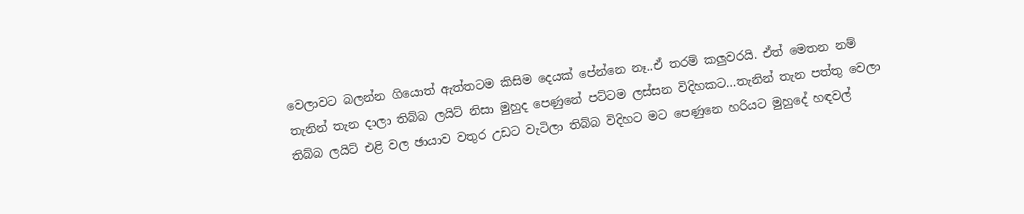වෙලාවට බලන්න ගියොත් ඇත්තටම කිසිම දෙයක් පේන්නෙ නෑ..ඒ තරම් කලුවරයි. ඒත් මෙතන නම් තැනින් තැන දාලා තිබ්බ ලයිට් නිසා මුහුද පෙණුනේ පට්ටම ලස්සන විදිහකට…තැනින් තැන පත්තු වෙලා තිබ්බ ලයිට් එළි වල ඡායාව වතුර උඩට වැටිලා තිබ්බ විදිහට මට පෙණුනෙ හරියට මුහුදේ හඳවල්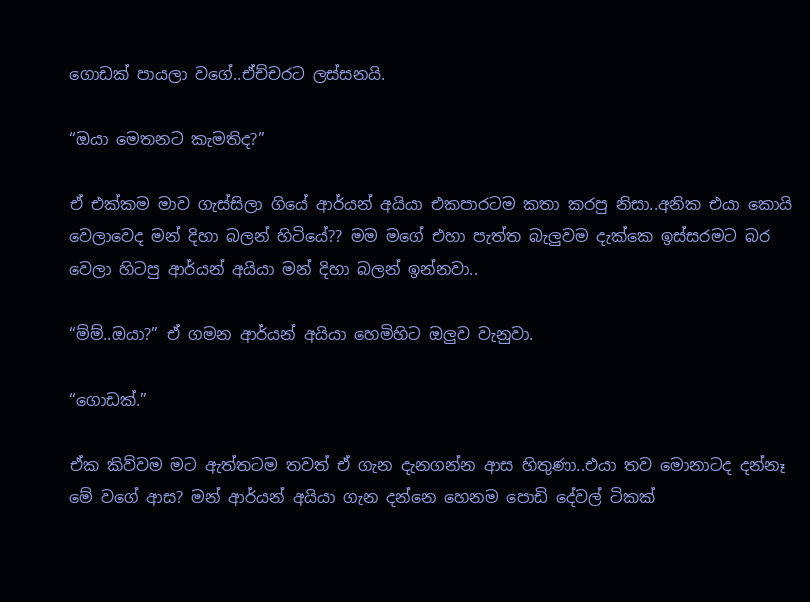ගොඩක් පායලා වගේ..ඒච්චරට ලස්සනයි.

“ඔයා මෙතනට කැමතිද?”

ඒ එක්කම මාව ගැස්සිලා ගියේ ආර්යන් අයියා එකපාරටම කතා කරපු නිසා..අනික එයා කොයි වෙලාවෙද මන් දිහා බලන් හිටියේ?? මම මගේ එහා පැත්ත බැලුවම දැක්කෙ ඉස්සරමට බර වෙලා හිටපු ආර්යන් අයියා මන් දිහා බලන් ඉන්නවා..

“ම්ම්..ඔයා?” ඒ ගමන ආර්යන් අයියා හෙමිහිට ඔලුව වැනුවා.

“ගොඩක්.”

ඒක කිව්වම මට ඇත්තටම තවත් ඒ ගැන දැනගන්න ආස හිතුණා..එයා තව මොනාටද දන්නෑ මේ වගේ ආස? මන් ආර්යන් අයියා ගැන දන්නෙ හෙනම පොඩි දේවල් ටිකක්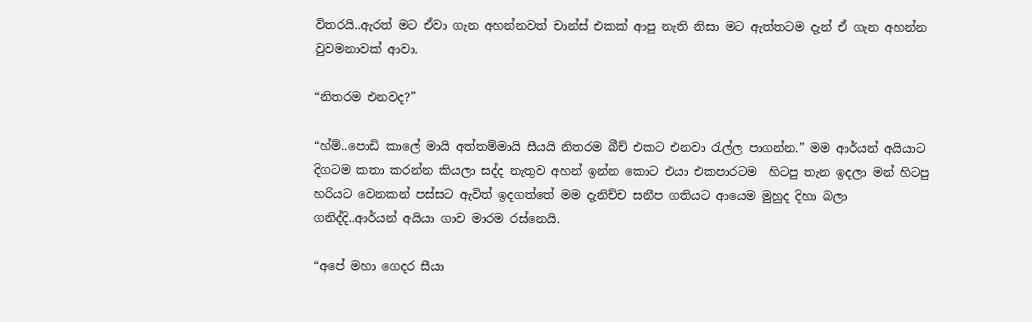විතරයි..ඇරත් මට ඒවා ගැන අහන්නවත් චාන්ස් එකක් ආපු නැති නිසා මට ඇත්තටම දැන් ඒ ගැන අහන්න වුවමනාවක් ආවා.

“නිතරම එනවද?”

“හ්ම්..පොඩි කාලේ මායි අත්තම්මායි සීයයි නිතරම බීච් එකට එනවා රැල්ල පාගන්න.” මම ආර්යන් අයියාට දිගටම කතා කරන්න කියලා සද්ද නැතුව අහන් ඉන්න කොට එයා එකපාරටම  හිටපු තැන ඉදලා මන් හිටපු හරියට වෙනකන් පස්සට ඇවිත් ඉදගත්තේ මම දැනිච්ච සනීප ගතියට ආයෙම මුහුද දිහා බලා ගනිද්දි..ආර්යන් අයියා ගාව මාරම රස්නෙයි.

“අපේ මහා ගෙදර සීයා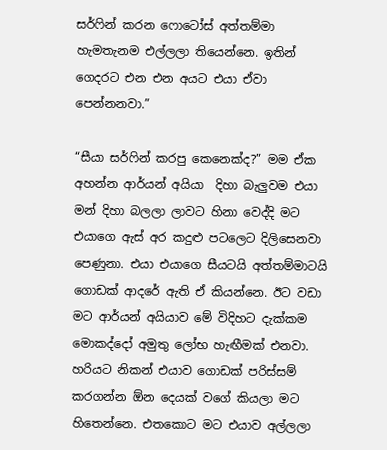සර්ෆින් කරන ෆොටෝස් අත්තම්මා හැමතැනම එල්ලලා තියෙන්නෙ. ඉතින් ගෙදරට එන එන අයට එයා ඒවා පෙන්නනවා.”

“සීයා සර්ෆින් කරපු කෙනෙක්ද?” මම ඒක අහන්න ආර්යන් අයියා  දිහා බැලුවම එයා මන් දිහා බලලා ලාවට හිනා වෙද්දි මට එයාගෙ ඇස් අර කදුළු පටලෙට දිලිසෙනවා පෙණුනා. එයා එයාගෙ සීයටයි අත්තම්මාටයි ගොඩක් ආදරේ ඇති ඒ කියන්නෙ. ඊට වඩා මට ආර්යන් අයියාව මේ විදිහට දැක්කම මොකද්දෝ අමුතු ලෝභ හැඟීමක් එනවා. හරියට නිකන් එයාව ගොඩක් පරිස්සම් කරගන්න ඕන දෙයක් වගේ කියලා මට හිතෙන්නෙ. එතකොට මට එයාව අල්ලලා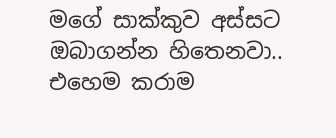මගේ සාක්කුව අස්සට ඔබාගන්න හිතෙනවා.. එහෙම කරාම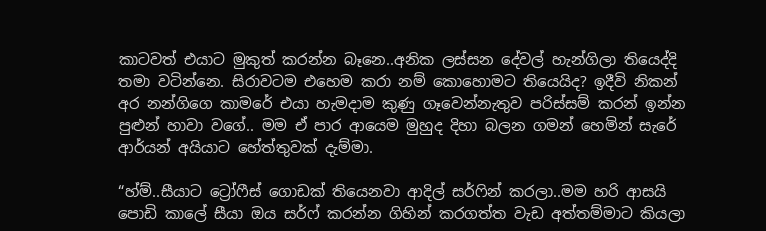කාටවත් එයාට මුකුත් කරන්න බෑනෙ..අනික ලස්සන දේවල් හැන්ගිලා තියෙද්දි තමා වටින්නෙ. සිරාවටම එහෙම කරා නම් කොහොමට තියෙයිද? ඉදීවි නිකන් අර නන්ගිගෙ කාමරේ එයා හැමදාම කුණු ගෑවෙන්නැතුව පරිස්සම් කරන් ඉන්න පුළුන් හාවා වගේ.. මම ඒ පාර ආයෙම මුහුද දිහා බලන ගමන් හෙමින් සැරේ ආර්යන් අයියාට හේත්තුවක් දැම්මා.

“හ්ම්..සීයාට ට්‍රෝෆීස් ගොඩක් තියෙනවා ආදිල් සර්ෆින් කරලා..මම හරි ආසයි පොඩි කාලේ සීයා ඔය සර්ෆ් කරන්න ගිහින් කරගත්ත වැඩ අත්තම්මාට කියලා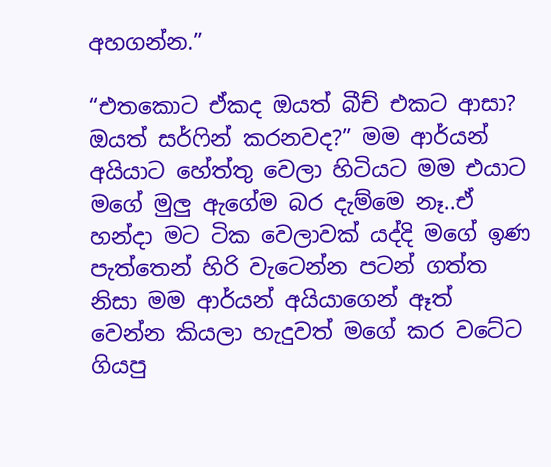අහගන්න.”

“එතකොට ඒකද ඔයත් බීච් එකට ආසා? ඔයත් සර්ෆින් කරනවද?” මම ආර්යන් අයියාට හේත්තු වෙලා හිටියට මම එයාට මගේ මුලු ඇගේම බර දැම්මෙ නෑ..ඒ හන්දා මට ටික වෙලාවක් යද්දි මගේ ඉණ පැත්තෙන් හිරි වැටෙන්න පටන් ගත්ත නිසා මම ආර්යන් අයියාගෙන් ඈත් වෙන්න කියලා හැදුවත් මගේ කර වටේට ගියපු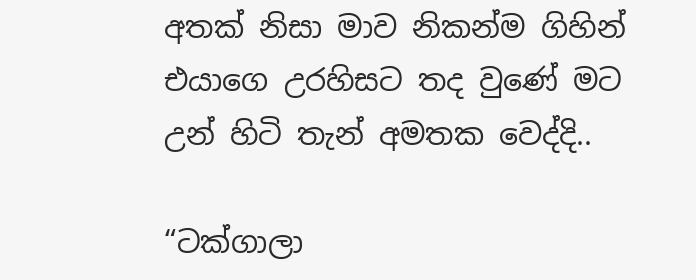අතක් නිසා මාව නිකන්ම ගිහින් එයාගෙ උරහිසට තද වුණේ මට උන් හිටි තැන් අමතක වෙද්දි..

“ටක්ගාලා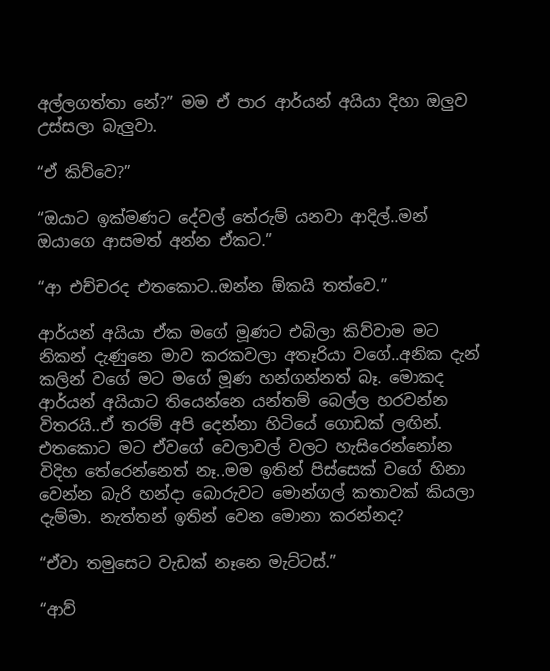අල්ලගත්තා නේ?” මම ඒ පාර ආර්යන් අයියා දිහා ඔලුව උස්සලා බැලුවා.

“ඒ කිව්වෙ?”

“ඔයාට ඉක්මණට දේවල් තේරුම් යනවා ආදිල්..මන් ඔයාගෙ ආසමත් අන්න ඒකට.”

“ආ එච්චරද එතකොට..ඔන්න ඕකයි තත්වෙ.”

ආර්යන් අයියා ඒක මගේ මූණට එබිලා කිව්වාම මට නිකන් දැණුනෙ මාව කරකවලා අතෑරියා වගේ..අනික දැන් කලින් වගේ මට මගේ මූණ හන්ගන්නත් බෑ. මොකද ආර්යන් අයියාට තියෙන්නෙ යන්තම් බෙල්ල හරවන්න විතරයි..ඒ තරම් අපි දෙන්නා හිටියේ ගොඩක් ලඟින්. එතකොට මට ඒවගේ වෙලාවල් වලට හැසිරෙන්නෝන විදිහ තේරෙන්නෙත් නෑ..මම ඉතින් පිස්සෙක් වගේ හිනා වෙන්න බැරි හන්දා බොරුවට මොන්ගල් කතාවක් කියලා දැම්මා. නැත්තන් ඉතින් වෙන මොනා කරන්නද?

“ඒවා තමුසෙට වැඩක් නෑනෙ මැට්ටස්.”

“ආව්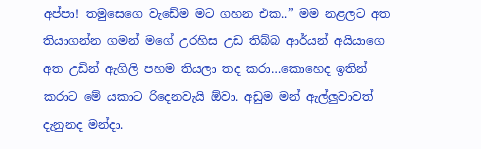අප්පා! තමුසෙගෙ වැඩේම මට ගහන එක..” මම නළලට අත තියාගන්න ගමන් මගේ උරහිස උඩ තිබ්බ ආර්යන් අයියාගෙ අත උඩින් ඇගිලි පහම තියලා තද කරා…කොහෙද ඉතින් කරාට මේ යකාට රිදෙනවැයි ඕවා. අඩුම මන් ඇල්ලුවාවත් දැනුනද මන්දා.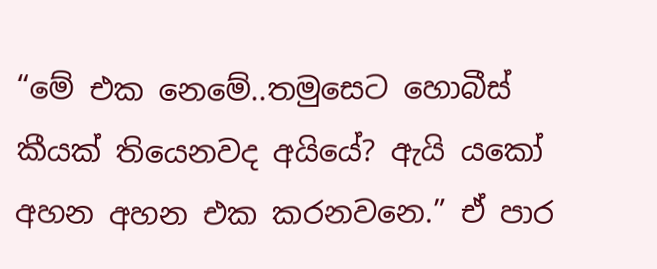“මේ එක නෙමේ..තමුසෙට හොබීස් කීයක් තියෙනවද අයියේ? ඇයි යකෝ අහන අහන එක කරනවනෙ.” ඒ පාර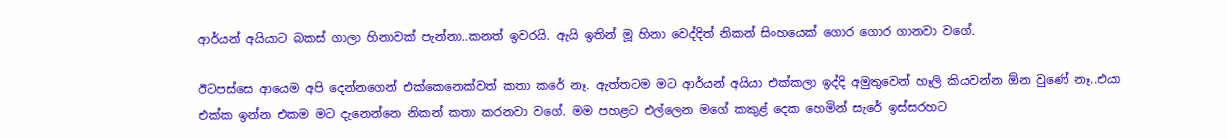ආර්යන් අයියාට බකස් ගාලා හිනාවක් පැන්නා..කනත් ඉවරයි. ඇයි ඉතින් මූ හිනා වෙද්දිත් නිකන් සිංහයෙක් ගොර ගොර ගානවා වගේ.

ඊටපස්සෙ ආයෙම අපි දෙන්නගෙන් එක්කෙනෙක්වත් කතා කරේ නෑ. ඇත්තටම මට ආර්යන් අයියා එක්කලා ඉද්දි අමුතුවෙන් හෑලි කියවන්න ඕන වුණේ නෑ..එයා එක්ක ඉන්න එකම මට දැනෙන්නෙ නිකන් කතා කරනවා වගේ. මම පහළට එල්ලෙන මගේ කකුළ් දෙක හෙමින් සැරේ ඉස්සරහට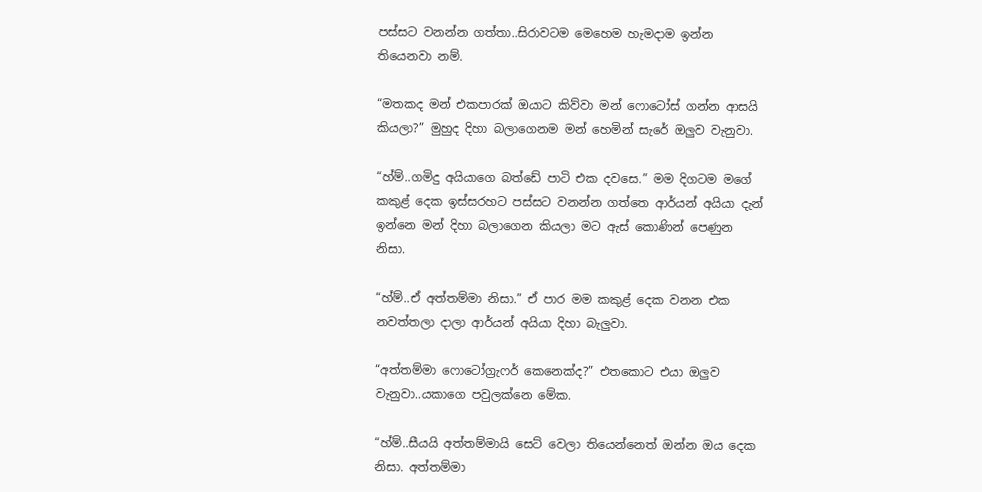පස්සට වනන්න ගත්තා..සිරාවටම මෙහෙම හැමදාම ඉන්න තියෙනවා නම්.

“මතකද මන් එකපාරක් ඔයාට කිව්වා මන් ෆොටෝස් ගන්න ආසයි කියලා?” මුහුද දිහා බලාගෙනම මන් හෙමින් සැරේ ඔලුව වැනුවා.

“හ්ම්..ගමිදු අයියාගෙ බත්ඩේ පාටි එක දවසෙ.” මම දිගටම මගේ කකුළ් දෙක ඉස්සරහට පස්සට වනන්න ගත්තෙ ආර්යන් අයියා දැන් ඉන්නෙ මන් දිහා බලාගෙන කියලා මට ඇස් කොණින් පෙණුන නිසා.

“හ්ම්..ඒ අත්තම්මා නිසා.” ඒ පාර මම කකුළ් දෙක වනන එක නවත්තලා දාලා ආර්යන් අයියා දිහා බැලුවා.

“අත්තම්මා ෆොටෝග්‍රැෆර් කෙනෙක්ද?” එතකොට එයා ඔලුව වැනුවා..යකාගෙ පවුලක්නෙ මේක.

“හ්ම්..සීයයි අත්තම්මායි සෙට් වෙලා තියෙන්නෙත් ඔන්න ඔය දෙක නිසා. අත්තම්මා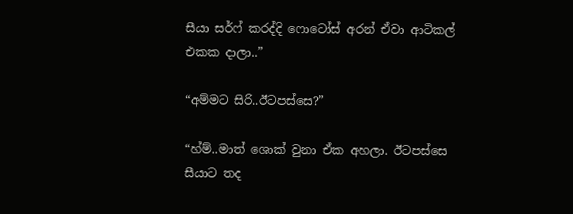සීයා සර්ෆ් කරද්දි ෆොටෝස් අරන් ඒවා ආටිකල් එකක දාලා..”

“අම්මට සිරි..ඊටපස්සෙ?”

“හ්ම්..මාත් ශොක් වුනා ඒක අහලා. ඊටපස්සෙ සීයාට තද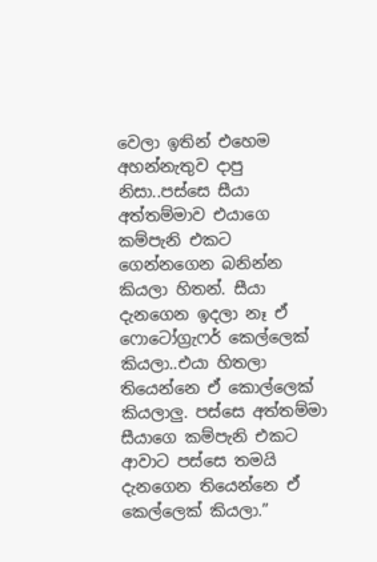වෙලා ඉතින් එහෙම අහන්නැතුව දාපු නිසා..පස්සෙ සීයා අත්තම්මාව එයාගෙ කම්පැනි එකට ගෙන්නගෙන බනින්න කියලා හිතන්. සීයා දැනගෙන ඉදලා නෑ ඒ ෆොටෝග්‍රැෆර් කෙල්ලෙක් කියලා..එයා හිතලා තියෙන්නෙ ඒ කොල්ලෙක් කියලාලු. පස්සෙ අත්තම්මා සීයාගෙ කම්පැනි එකට ආවාට පස්සෙ තමයි දැනගෙන තියෙන්නෙ ඒ කෙල්ලෙක් කියලා.”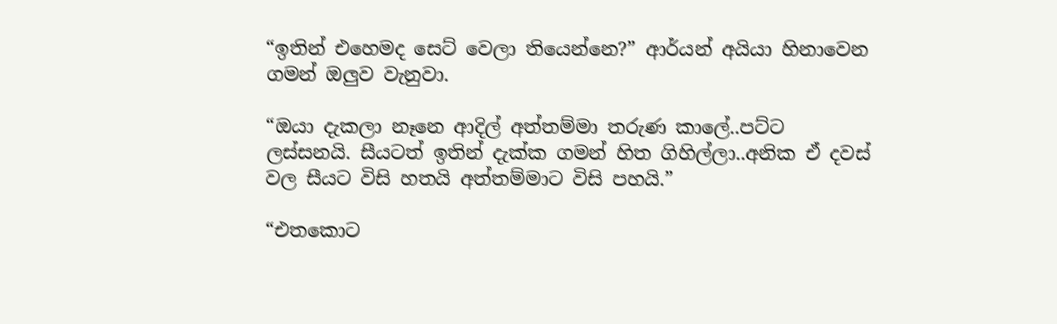“ඉතින් එහෙමද සෙට් වෙලා තියෙන්නෙ?” ආර්යන් අයියා හිනාවෙන ගමන් ඔලුව වැනුවා.

“ඔයා දැකලා නෑනෙ ආදිල් අත්තම්මා තරුණ කාලේ..පට්ට ලස්සනයි. සීයටත් ඉතින් දැක්ක ගමන් හිත ගිහිල්ලා..අනික ඒ දවස් වල සීයට විසි හතයි අත්තම්මාට විසි පහයි.”

“එතකොට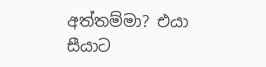අත්තම්මා? එයා සීයාට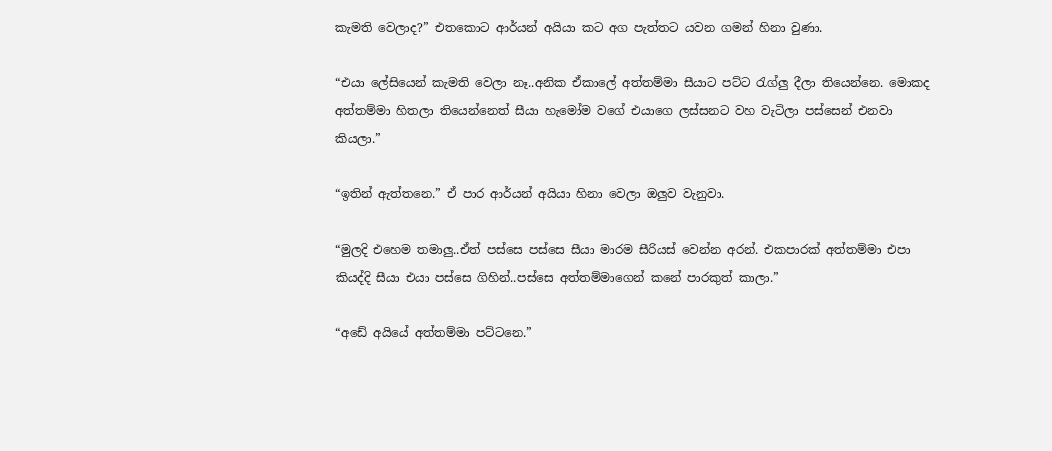කැමති වෙලාද?” එතකොට ආර්යන් අයියා කට අග පැත්තට යවන ගමන් හිනා වුණා.

“එයා ලේසියෙන් කැමති වෙලා නෑ..අනික ඒකාලේ අත්තම්මා සීයාට පට්ට රැග්ලු දීලා තියෙන්නෙ. මොකද අත්තම්මා හිතලා තියෙන්නෙත් සීයා හැමෝම වගේ එයාගෙ ලස්සනට වහ වැටිලා පස්සෙන් එනවා කියලා.”

“ඉතින් ඇත්තනෙ.” ඒ පාර ආර්යන් අයියා හිනා වෙලා ඔලුව වැනුවා.

“මුලදි එහෙම තමාලු..ඒත් පස්සෙ පස්සෙ සීයා මාරම සීරියස් වෙන්න අරන්. එකපාරක් අත්තම්මා එපා කියද්දි සීයා එයා පස්සෙ ගිහින්..පස්සෙ අත්තම්මාගෙන් කනේ පාරකුත් කාලා.”

“අඩේ අයියේ අත්තම්මා පට්ටනෙ.”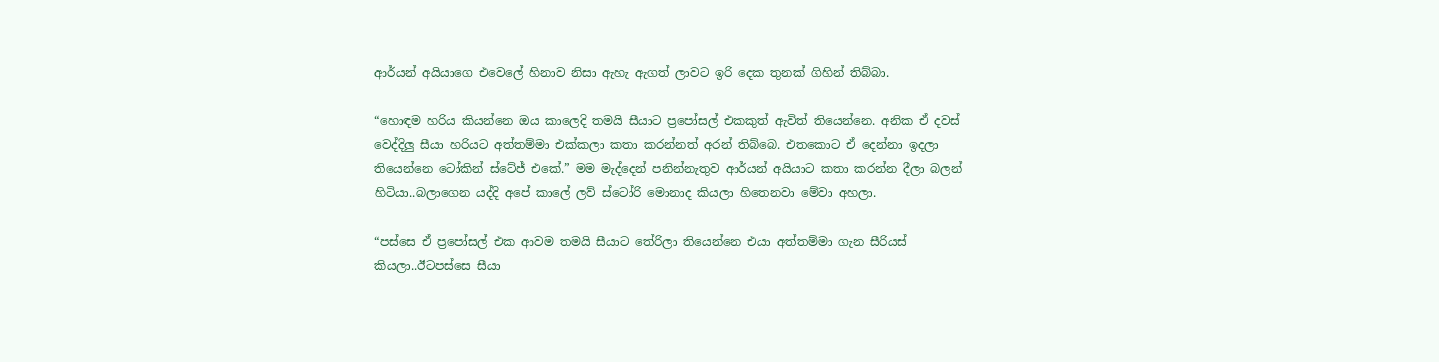ආර්යන් අයියාගෙ එවෙලේ හිනාව නිසා ඇහැ ඇගත් ලාවට ඉරි දෙක තුනක් ගිහින් තිබ්බා.

“හොඳම හරිය කියන්නෙ ඔය කාලෙදි තමයි සීයාට ප්‍රපෝසල් එකකුත් ඇවිත් තියෙන්නෙ. අනික ඒ දවස් වෙද්දිලු සීයා හරියට අත්තම්මා එක්කලා කතා කරන්නත් අරන් තිබ්බෙ. එතකොට ඒ දෙන්නා ඉදලා තියෙන්නෙ ටෝකින් ස්ටේජ් එකේ.” මම මැද්දෙන් පනින්නැතුව ආර්යන් අයියාට කතා කරන්න දීලා බලන් හිටියා..බලාගෙන යද්දි අපේ කාලේ ලව් ස්ටෝරි මොනාද කියලා හිතෙනවා මේවා අහලා.

“පස්සෙ ඒ ප්‍රපෝසල් එක ආවම තමයි සීයාට තේරිලා තියෙන්නෙ එයා අත්තම්මා ගැන සීරියස් කියලා..ඊටපස්සෙ සීයා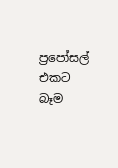ප්‍රපෝසල් එකට බෑම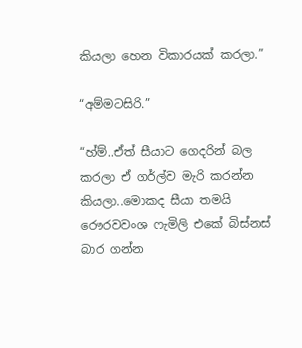කියලා හෙන විකාරයක් කරලා.”

“අම්මටසිරි.”

“හ්ම්..ඒත් සීයාට ගෙදරින් බල කරලා ඒ ගර්ල්ව මැරි කරන්න කියලා..මොකද සීයා තමයි රෞරවවංශ ෆැමිලි එකේ බිස්නස් බාර ගන්න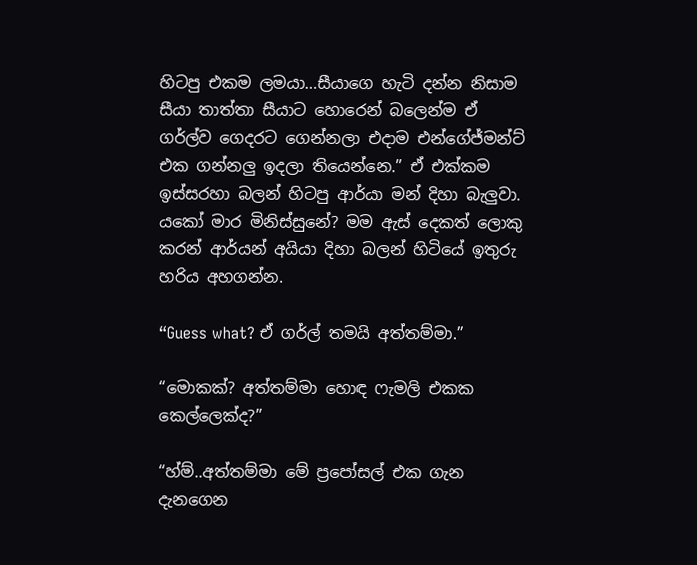හිටපු එකම ලමයා…සීයාගෙ හැටි දන්න නිසාම සීයා තාත්තා සීයාට හොරෙන් බලෙන්ම ඒ ගර්ල්ව ගෙදරට ගෙන්නලා එදාම එන්ගේජ්මන්ට් එක ගන්නලු ඉදලා තියෙන්නෙ.” ඒ එක්කම ඉස්සරහා බලන් හිටපු ආර්යා මන් දිහා බැලුවා. යකෝ මාර මිනිස්සුනේ? මම ඇස් දෙකත් ලොකු කරන් ආර්යන් අයියා දිහා බලන් හිටියේ ඉතුරු හරිය අහගන්න.

“Guess what? ඒ ගර්ල් තමයි අත්තම්මා.”

“මොකක්? අත්තම්මා හොඳ ෆැමලි එකක කෙල්ලෙක්ද?”

“හ්ම්..අත්තම්මා මේ ප්‍රපෝසල් එක ගැන දැනගෙන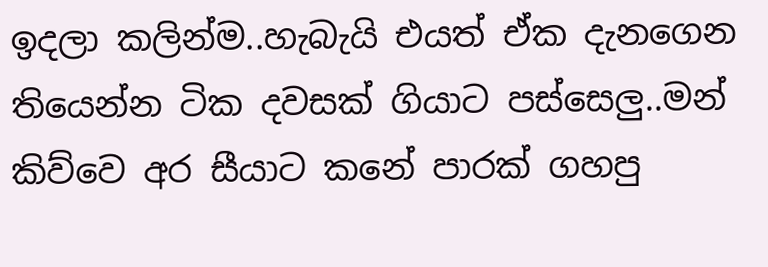ඉදලා කලින්ම..හැබැයි එයත් ඒක දැනගෙන තියෙන්න ටික දවසක් ගියාට පස්සෙලු..මන් කිව්වෙ අර සීයාට කනේ පාරක් ගහපු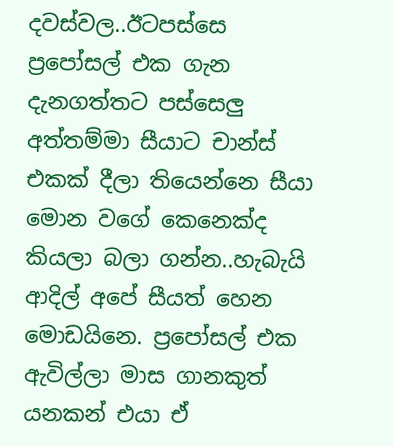දවස්වල..ඊටපස්සෙ ප්‍රපෝසල් එක ගැන දැනගත්තට පස්සෙලු අත්තම්මා සීයාට චාන්ස් එකක් දීලා තියෙන්නෙ සීයා මොන වගේ කෙනෙක්ද කියලා බලා ගන්න..හැබැයි ආදිල් අපේ සීයත් හෙන මොඩයිනෙ. ප්‍රපෝසල් එක ඇවිල්ලා මාස ගානකුත් යනකන් එයා ඒ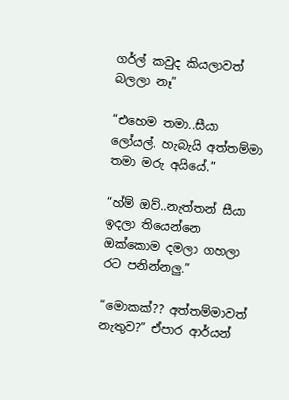ගර්ල් කවුද කියලාවත් බලලා නෑ”

“එහෙම තමා..සීයා ලෝයල්. හැබැයි අත්තම්මා තමා මරු අයියේ.”

“හ්ම් ඔව්..නැත්තන් සීයා ඉදලා තියෙන්නෙ ඔක්කොම දමලා ගහලා රට පනින්නලු.”

“මොකක්?? අත්තම්මාවත් නැතුව?” ඒපාර ආර්යන්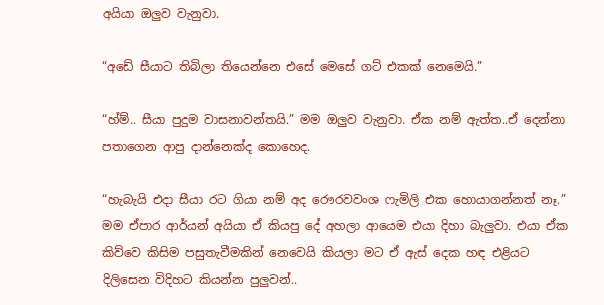අයියා ඔලුව වැනුවා.

“අඩේ සීයාට තිබිලා තියෙන්නෙ එසේ මෙසේ ගට් එකක් නෙමෙයි.”

“හ්ම්.. සීයා පුදුම වාසනාවන්තයි.” මම ඔලුව වැනුවා. ඒක නම් ඇත්ත..ඒ දෙන්නා පතාගෙන ආපු දාන්නෙක්ද කොහෙද.

“හැබැයි එදා සීයා රට ගියා නම් අද රෞරවවංශ ෆැමිලි එක හොයාගන්නත් නෑ.” මම ඒපාර ආර්යන් අයියා ඒ කියපු දේ අහලා ආයෙම එයා දිහා බැලුවා. එයා ඒක කිව්වෙ කිසිම පසුතැවීමකින් නෙවෙයි කියලා මට ඒ ඇස් දෙක හඳ එළියට දිලිසෙන විදිහට කියන්න පුලුවන්..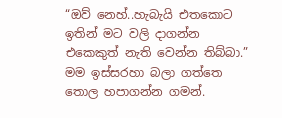“ඔව් නෙහ්..හැබැයි එතකොට ඉතින් මට වලි දාගන්න එකෙකුත් නැති වෙන්න තිබ්බා.” මම ඉස්සරහා බලා ගත්තෙ තොල හපාගන්න ගමන්.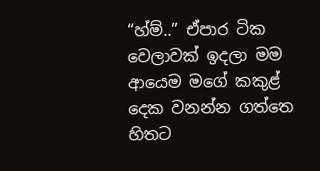“හ්ම්..” ඒපාර ටික වෙලාවක් ඉදලා මම ආයෙම මගේ කකුළ් දෙක වනන්න ගත්තෙ හිතට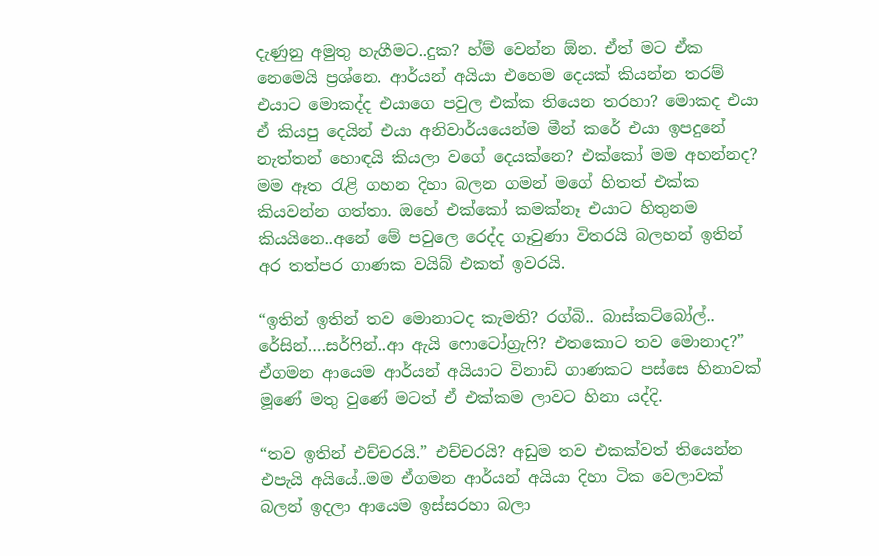දැණුනු අමුතු හැගීමට..දුක? හ්ම් වෙන්න ඕන. ඒත් මට ඒක නෙමෙයි ප්‍රශ්නෙ. ආර්යන් අයියා එහෙම දෙයක් කියන්න තරම් එයාට මොකද්ද එයාගෙ පවුල එක්ක තියෙන තරහා? මොකද එයා ඒ කියපු දෙයින් එයා අනිවාර්යයෙන්ම මීන් කරේ එයා ඉපදුනේ නැත්තන් හොඳයි කියලා වගේ දෙයක්නෙ? එක්කෝ මම අහන්නද? මම ඈත රැළි ගහන දිහා බලන ගමන් මගේ හිතත් එක්ක කියවන්න ගත්තා. ඔහේ එක්කෝ කමක්නෑ එයාට හිතුනම කියයිනෙ..අනේ මේ පවුලෙ රෙද්ද ගෑවුණා විතරයි බලහන් ඉතින් අර තත්පර ගාණක වයිබ් එකත් ඉවරයි.

“ඉතින් ඉතින් තව මොනාටද කැමති? රග්බි.. බාස්කට්බෝල්.. රේසින්….සර්ෆින්..ආ ඇයි ෆොටෝග්‍රැෆි? එතකොට තව මොනාද?” ඒගමන ආයෙම ආර්යන් අයියාට විනාඩි ගාණකට පස්සෙ හිනාවක් මූණේ මතු වුණේ මටත් ඒ එක්කම ලාවට හිනා යද්දි.

“තව ඉතින් එච්චරයි.” එච්චරයි? අඩුම තව එකක්වත් තියෙන්න එපැයි අයියේ..මම ඒගමන ආර්යන් අයියා දිහා ටික වෙලාවක් බලන් ඉදලා ආයෙම ඉස්සරහා බලා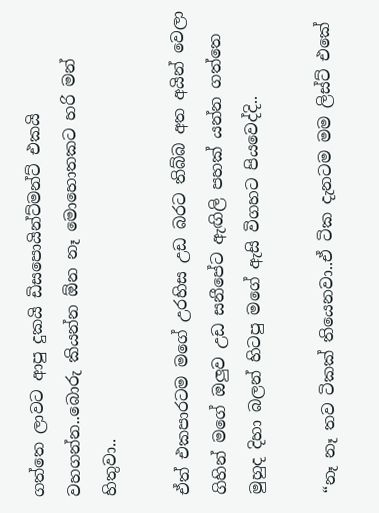ගත්තෙ ලාවට ආපු දුකයි ඩිසපොයින්ට්මන්ට් එකයි වහගන්න..බොරු කියන්න ඕන නෑ මොහොතකට හරි මන් හිතුවා..

ඒත් එකපාරටම මගේ උරහිස උඩ බරට තිබ්බ අත අයින් වෙලා ගිහින් මගේ ඔලුව උඩ සනීපේට ඇඟිලි පහක් යන්න ගත්තෙ මුහුද දිහා බලන් හිටපු මගේ ඇසි විගහට පියවෙද්දි..

“නෑ නෑ තව ටිකක් තියෙනවා..ඒ ටික දැනටම මම ලිස්ට් එකේ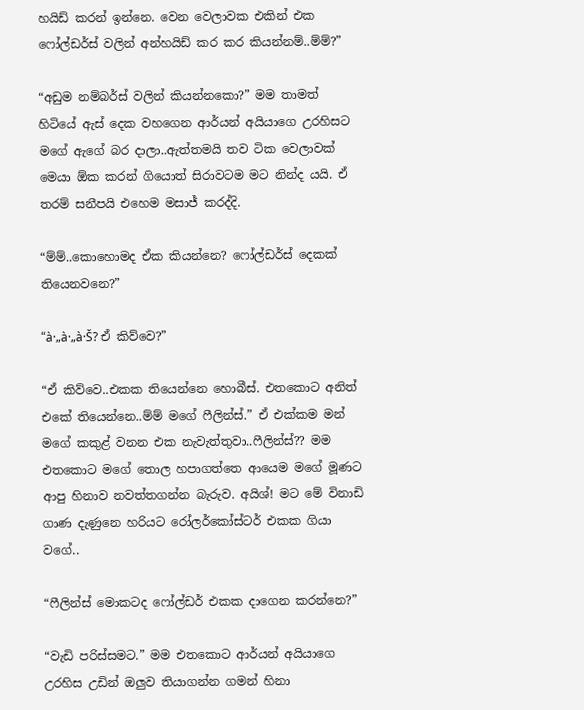හයිඩ් කරන් ඉන්නෙ. වෙන වෙලාවක එකින් එක ෆෝල්ඩර්ස් වලින් අන්හයිඩ් කර කර කියන්නම්..ම්ම්?”

“අඩුම නම්බර්ස් වලින් කියන්නකො?” මම තාමත් හිටියේ ඇස් දෙක වහගෙන ආර්යන් අයියාගෙ උරහිසට මගේ ඇගේ බර දාලා..ඇත්තමයි තව ටික වෙලාවක් මෙයා ඕක කරන් ගියොත් සිරාවටම මට නින්ද යයි. ඒ තරම් සනීපයි එහෙම මසාජ් කරද්දි.

“ම්ම්..කොහොමද ඒක කියන්නෙ? ෆෝල්ඩර්ස් දෙකක් තියෙනවනෙ?”

“à·„à·„à·Š? ඒ කිව්වෙ?”

“ඒ කිව්වෙ..එකක තියෙන්නෙ හොබීස්. එතකොට අනිත් එකේ තියෙන්නෙ..ම්ම් මගේ ෆීලින්ස්.” ඒ එක්කම මන් මගේ කකුළ් වනන එක නැවැත්තුවා..ෆීලින්ස්?? මම එතකොට මගේ තොල හපාගත්තෙ ආයෙම මගේ මූණට ආපු හිනාව නවත්තගන්න බැරුව. අයිශ්! මට මේ විනාඩි ගාණ දැණුනෙ හරියට රෝලර්කෝස්ටර් එකක ගියා වගේ..

“ෆීලින්ස් මොකටද ෆෝල්ඩර් එකක දාගෙන කරන්නෙ?”

“වැඩි පරිස්සමට.” මම එතකොට ආර්යන් අයියාගෙ උරහිස උඩින් ඔලුව තියාගන්න ගමන් හිනා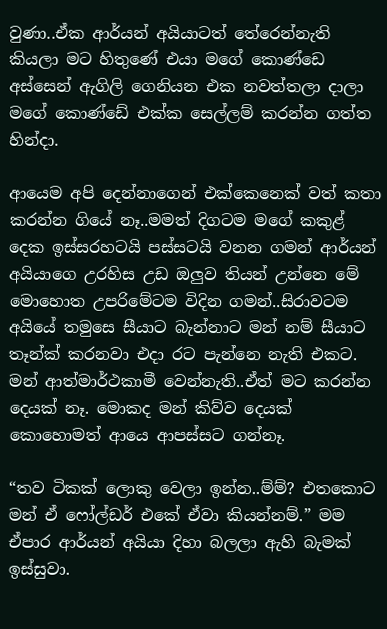වුණා..ඒක ආර්යන් අයියාටත් තේරෙන්නැති කියලා මට හිතුණේ එයා මගේ කොණ්ඩෙ අස්සෙන් ඇගිලි ගෙනියන එක නවත්තලා දාලා මගේ කොණ්ඩේ එක්ක සෙල්ලම් කරන්න ගත්ත හින්දා.

ආයෙම අපි දෙන්නාගෙන් එක්කෙනෙක් වත් කතා කරන්න ගියේ නෑ..මමත් දිගටම මගේ කකුළ් දෙක ඉස්සරහටයි පස්සටයි වනන ගමන් ආර්යන් අයියාගෙ උරහිස උඩ ඔලුව තියන් උන්නෙ මේ මොහොත උපරිමේටම විදින ගමන්..සිරාවටම අයියේ තමුසෙ සීයාට බැන්නාට මන් නම් සීයාට තෑන්ක් කරනවා එදා රට පැන්නෙ නැති එකට. මන් ආත්මාර්ථකාමී වෙන්නැති..ඒත් මට කරන්න දෙයක් නෑ. මොකද මන් කිව්ව දෙයක් කොහොමත් ආයෙ ආපස්සට ගන්නෑ.

“තව ටිකක් ලොකු වෙලා ඉන්න..ම්ම්? එතකොට මන් ඒ ෆෝල්ඩර් එකේ ඒවා කියන්නම්.” මම ඒපාර ආර්යන් අයියා දිහා බලලා ඇහි බැමක් ඉස්සුවා.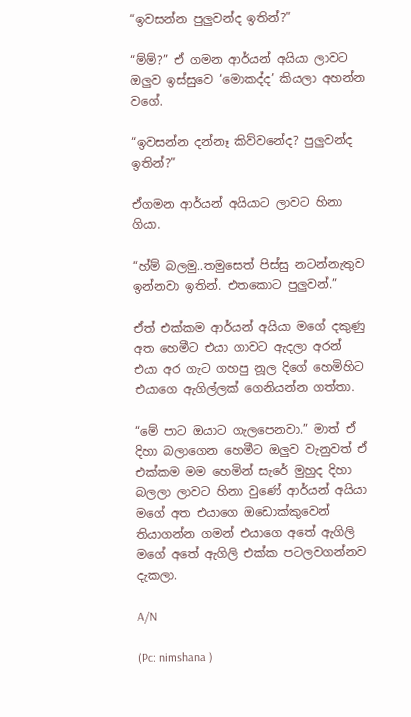“ඉවසන්න පුලුවන්ද ඉතින්?”

“ම්ම්?” ඒ ගමන ආර්යන් අයියා ලාවට ඔලුව ඉස්සුවෙ ‘මොකද්ද’ කියලා අහන්න වගේ.

“ඉවසන්න දන්නෑ කිව්වනේද? පුලුවන්ද ඉතින්?”

ඒගමන ආර්යන් අයියාට ලාවට හිනා ගියා.

“හ්ම් බලමු..තමුසෙත් පිස්සු නටන්නැතුව ඉන්නවා ඉතින්. එතකොට පුලුවන්.”

ඒත් එක්කම ආර්යන් අයියා මගේ දකුණු අත හෙමීට එයා ගාවට ඇදලා අරන් එයා අර ගැට ගහපු නූල දිගේ හෙමිහිට එයාගෙ ඇගිල්ලක් ගෙනියන්න ගත්තා.

“මේ පාට ඔයාට ගැලපෙනවා.” මාත් ඒ දිහා බලාගෙන හෙමීට ඔලුව වැනුවත් ඒ එක්කම මම හෙමින් සැරේ මුහුද දිහා බලලා ලාවට හිනා වුණේ ආර්යන් අයියා මගේ අත එයාගෙ ඔඩොක්කුවෙන් තියාගන්න ගමන් එයාගෙ අතේ ඇගිලි මගේ අතේ ඇගිලි එක්ක පටලවගන්නව දැකලා.

A/N

(Pc: nimshana )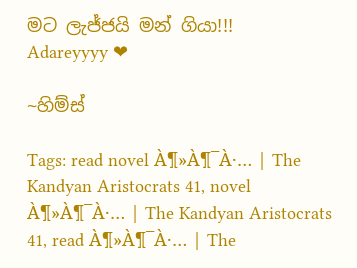මට ලැජ්ජයි මන් ගියා!!!
Adareyyyy ❤

~හිම්ස්

Tags: read novel À¶»À¶¯À·… | The Kandyan Aristocrats 41, novel À¶»À¶¯À·… | The Kandyan Aristocrats 41, read À¶»À¶¯À·… | The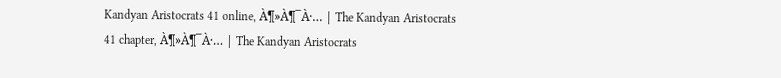Kandyan Aristocrats 41 online, À¶»À¶¯À·… | The Kandyan Aristocrats 41 chapter, À¶»À¶¯À·… | The Kandyan Aristocrats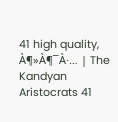41 high quality, À¶»À¶¯À·… | The Kandyan Aristocrats 41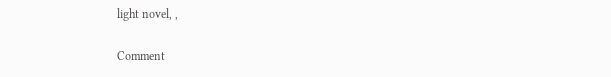light novel, ,

Comment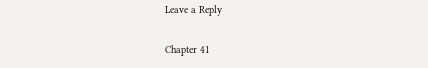Leave a Reply

Chapter 41